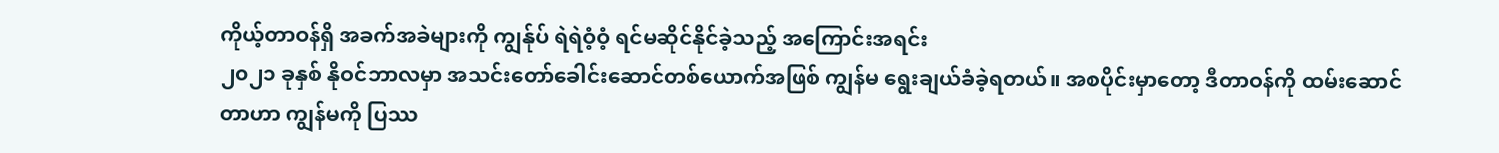ကိုယ့်တာဝန်ရှိ အခက်အခဲများကို ကျွန်ုပ် ရဲရဲဝံ့ဝံ့ ရင်မဆိုင်နိုင်ခဲ့သည့် အကြောင်းအရင်း
၂၀၂၁ ခုနှစ် နိုဝင်ဘာလမှာ အသင်းတော်ခေါင်းဆောင်တစ်ယောက်အဖြစ် ကျွန်မ ရွေးချယ်ခံခဲ့ရတယ်။ အစပိုင်းမှာတော့ ဒီတာဝန်ကို ထမ်းဆောင်တာဟာ ကျွန်မကို ပြဿ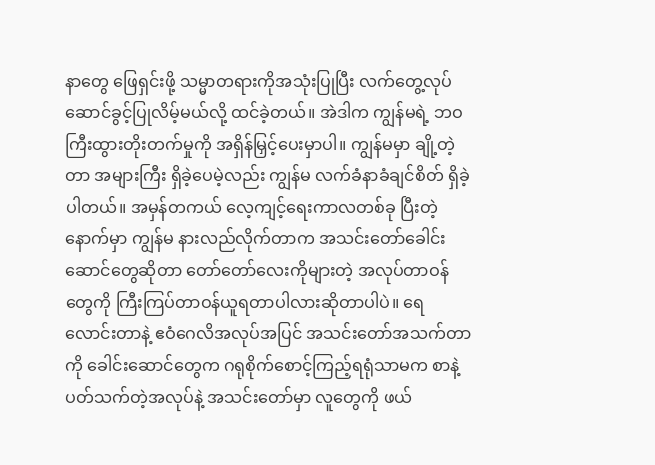နာတွေ ဖြေရှင်းဖို့ သမ္မာတရားကိုအသုံးပြုပြီး လက်တွေ့လုပ်ဆောင်ခွင့်ပြုလိမ့်မယ်လို့ ထင်ခဲ့တယ်။ အဲဒါက ကျွန်မရဲ့ ဘဝကြီးထွားတိုးတက်မှုကို အရှိန်မြှင့်ပေးမှာပါ။ ကျွန်မမှာ ချို့တဲ့တာ အများကြီး ရှိခဲ့ပေမဲ့လည်း ကျွန်မ လက်ခံနာခံချင်စိတ် ရှိခဲ့ပါတယ်။ အမှန်တကယ် လေ့ကျင့်ရေးကာလတစ်ခု ပြီးတဲ့နောက်မှာ ကျွန်မ နားလည်လိုက်တာက အသင်းတော်ခေါင်းဆောင်တွေဆိုတာ တော်တော်လေးကိုများတဲ့ အလုပ်တာဝန်တွေကို ကြီးကြပ်တာဝန်ယူရတာပါလားဆိုတာပါပဲ။ ရေလောင်းတာနဲ့ ဧဝံဂေလိအလုပ်အပြင် အသင်းတော်အသက်တာကို ခေါင်းဆောင်တွေက ဂရုစိုက်စောင့်ကြည့်ရရုံသာမက စာနဲ့ပတ်သက်တဲ့အလုပ်နဲ့ အသင်းတော်မှာ လူတွေကို ဖယ်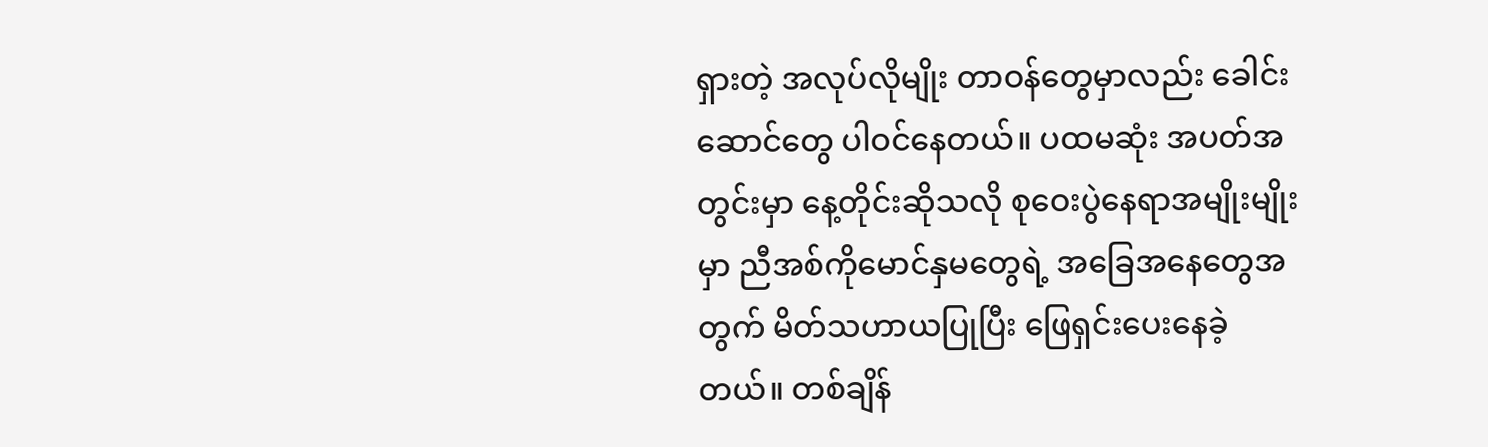ရှားတဲ့ အလုပ်လိုမျိုး တာဝန်တွေမှာလည်း ခေါင်းဆောင်တွေ ပါဝင်နေတယ်။ ပထမဆုံး အပတ်အတွင်းမှာ နေ့တိုင်းဆိုသလို စုဝေးပွဲနေရာအမျိုးမျိုးမှာ ညီအစ်ကိုမောင်နှမတွေရဲ့ အခြေအနေတွေအတွက် မိတ်သဟာယပြုပြီး ဖြေရှင်းပေးနေခဲ့တယ်။ တစ်ချိန်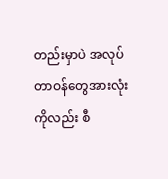တည်းမှာပဲ အလုပ်တာဝန်တွေအားလုံးကိုလည်း စီ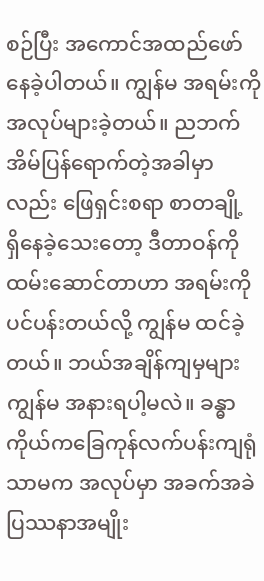စဉ်ပြီး အကောင်အထည်ဖော်နေခဲ့ပါတယ်။ ကျွန်မ အရမ်းကို အလုပ်များခဲ့တယ်။ ညဘက် အိမ်ပြန်ရောက်တဲ့အခါမှာလည်း ဖြေရှင်းစရာ စာတချို့ ရှိနေခဲ့သေးတော့ ဒီတာဝန်ကို ထမ်းဆောင်တာဟာ အရမ်းကို ပင်ပန်းတယ်လို့ ကျွန်မ ထင်ခဲ့တယ်။ ဘယ်အချိန်ကျမှများ ကျွန်မ အနားရပါ့မလဲ။ ခန္ဓာကိုယ်ကခြေကုန်လက်ပန်းကျရုံသာမက အလုပ်မှာ အခက်အခဲ ပြဿနာအမျိုး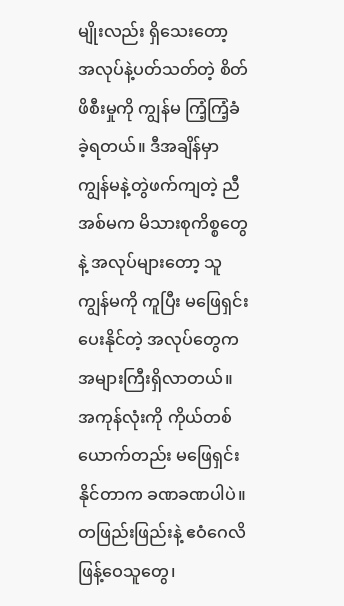မျိုးလည်း ရှိသေးတော့ အလုပ်နဲ့ပတ်သတ်တဲ့ စိတ်ဖိစီးမှုကို ကျွန်မ ကြံ့ကြံ့ခံခဲ့ရတယ်။ ဒီအချိန်မှာ ကျွန်မနဲ့တွဲဖက်ကျတဲ့ ညီအစ်မက မိသားစုကိစ္စတွေနဲ့ အလုပ်များတော့ သူ ကျွန်မကို ကူပြီး မဖြေရှင်းပေးနိုင်တဲ့ အလုပ်တွေက အများကြီးရှိလာတယ်။ အကုန်လုံးကို ကိုယ်တစ်ယောက်တည်း မဖြေရှင်းနိုင်တာက ခဏခဏပါပဲ။ တဖြည်းဖြည်းနဲ့ ဧဝံဂေလိဖြန့်ဝေသူတွေ၊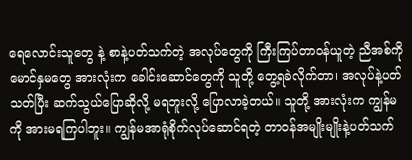ရေလောင်းသူတွေ နဲ့ စာနဲ့ပတ်သက်တဲ့ အလုပ်တွေကို ကြီးကြပ်တာဝန်ယူတဲ့ ညီအစ်ကိုမောင်နှမတွေ အားလုံးက ခေါင်းဆောင်တွေကို သူတို့ တွေ့ရခဲလိုက်တာ၊ အလုပ်နဲ့ပတ်သတ်ပြီး ဆက်သွယ်ပြောဆိုလို့ မရဘူးလို့ ပြောလာခဲ့တယ်။ သူတို့ အားလုံးက ကျွန်မကို အားမရကြပါဘူး။ ကျွန်မအာရုံစိုက်လုပ်ဆောင်ရတဲ့ တာဝန်အမျိုးမျိုးနဲ့ပတ်သက်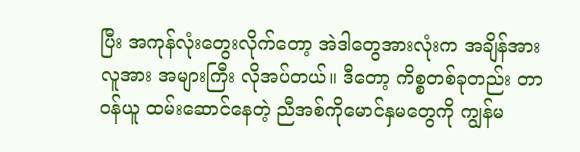ပြီး အကုန်လုံးတွေးလိုက်တော့ အဲဒါတွေအားလုံးက အချိန်အားလူအား အများကြီး လိုအပ်တယ်။ ဒီတော့ ကိစ္စတစ်ခုတည်း တာဝန်ယူ ထမ်းဆောင်နေတဲ့ ညီအစ်ကိုမောင်နှမတွေကို ကျွန်မ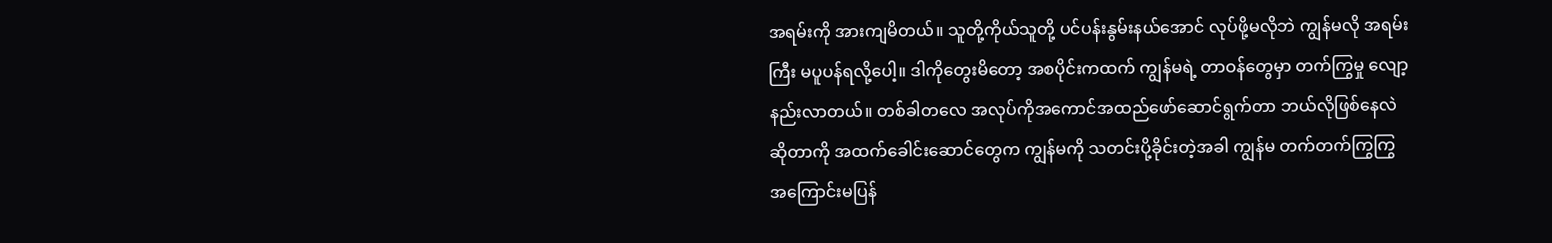အရမ်းကို အားကျမိတယ်။ သူတို့ကိုယ်သူတို့ ပင်ပန်းနွမ်းနယ်အောင် လုပ်ဖို့မလိုဘဲ ကျွန်မလို အရမ်းကြီး မပူပန်ရလို့ပေါ့။ ဒါကိုတွေးမိတော့ အစပိုင်းကထက် ကျွန်မရဲ့ တာဝန်တွေမှာ တက်ကြွမှု လျော့နည်းလာတယ်။ တစ်ခါတလေ အလုပ်ကိုအကောင်အထည်ဖော်ဆောင်ရွက်တာ ဘယ်လိုဖြစ်နေလဲဆိုတာကို အထက်ခေါင်းဆောင်တွေက ကျွန်မကို သတင်းပို့ခိုင်းတဲ့အခါ ကျွန်မ တက်တက်ကြွကြွ အကြောင်းမပြန်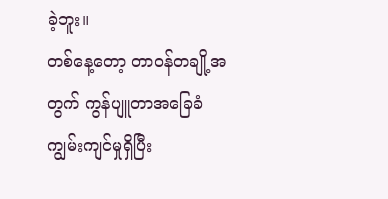ခဲ့ဘူး။
တစ်နေ့တော့ တာဝန်တချို့အတွက် ကွန်ပျူတာအခြေခံကျွမ်းကျင်မှုရှိပြီး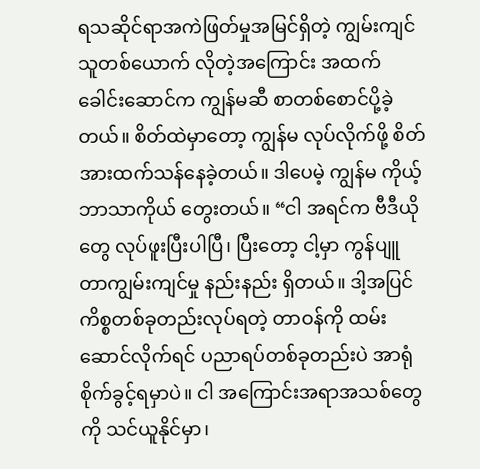ရသဆိုင်ရာအကဲဖြတ်မှုအမြင်ရှိတဲ့ ကျွမ်းကျင်သူတစ်ယောက် လိုတဲ့အကြောင်း အထက်ခေါင်းဆောင်က ကျွန်မဆီ စာတစ်စောင်ပို့ခဲ့တယ်။ စိတ်ထဲမှာတော့ ကျွန်မ လုပ်လိုက်ဖို့ စိတ်အားထက်သန်နေခဲ့တယ်။ ဒါပေမဲ့ ကျွန်မ ကိုယ့်ဘာသာကိုယ် တွေးတယ်။ “ငါ အရင်က ဗီဒီယိုတွေ လုပ်ဖူးပြီးပါပြီ၊ ပြီးတော့ ငါ့မှာ ကွန်ပျူတာကျွမ်းကျင်မှု နည်းနည်း ရှိတယ်။ ဒါ့အပြင် ကိစ္စတစ်ခုတည်းလုပ်ရတဲ့ တာဝန်ကို ထမ်းဆောင်လိုက်ရင် ပညာရပ်တစ်ခုတည်းပဲ အာရုံစိုက်ခွင့်ရမှာပဲ။ ငါ အကြောင်းအရာအသစ်တွေကို သင်ယူနိုင်မှာ၊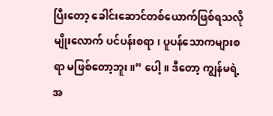ပြီးတော့ ခေါင်းဆောင်တစ်ယောက်ဖြစ်ရသလိုမျိုးလောက် ပင်ပန်းစရာ၊ ပူပန်သောကများစရာ မဖြစ်တော့ဘူး။” ပေါ့။ ဒီတော့ ကျွန်မရဲ့ အ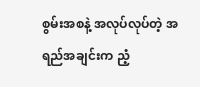စွမ်းအစနဲ့ အလုပ်လုပ်တဲ့ အရည်အချင်းက ညံ့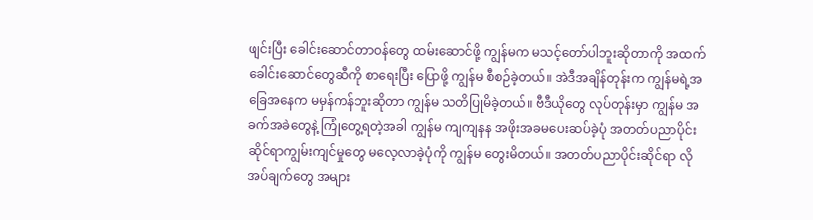ဖျင်းပြီး ခေါင်းဆောင်တာဝန်တွေ ထမ်းဆောင်ဖို့ ကျွန်မက မသင့်တော်ပါဘူးဆိုတာကို အထက်ခေါင်းဆောင်တွေဆီကို စာရေးပြီး ပြောဖို့ ကျွန်မ စီစဉ်ခဲ့တယ်။ အဲဒီအချိန်တုန်းက ကျွန်မရဲ့အခြေအနေက မမှန်ကန်ဘူးဆိုတာ ကျွန်မ သတိပြုမိခဲ့တယ်။ ဗီဒီယိုတွေ လုပ်တုန်းမှာ ကျွန်မ အခက်အခဲတွေနဲ့ ကြုံတွေ့ရတဲ့အခါ ကျွန်မ ကျကျနန အဖိုးအခမပေးဆပ်ခဲ့ပုံ အတတ်ပညာပိုင်းဆိုင်ရာကျွမ်းကျင်မှုတွေ မလေ့လာခဲ့ပုံကို ကျွန်မ တွေးမိတယ်။ အတတ်ပညာပိုင်းဆိုင်ရာ လိုအပ်ချက်တွေ အများ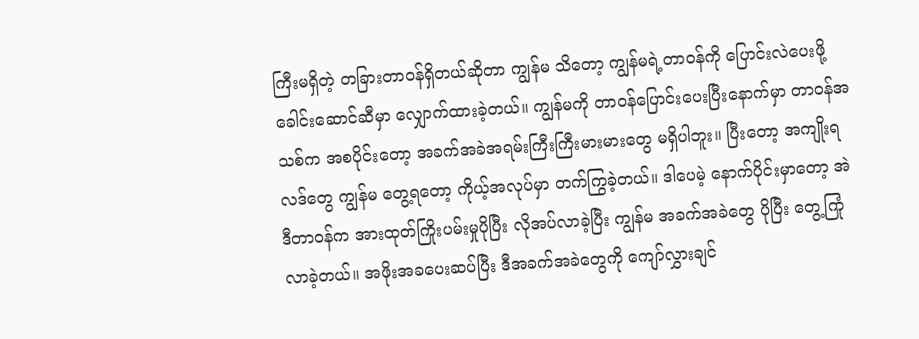ကြီးမရှိတဲ့ တခြားတာဝန်ရှိတယ်ဆိုတာ ကျွန်မ သိတော့ ကျွန်မရဲ့တာဝန်ကို ပြောင်းလဲပေးဖို့ ခေါင်းဆောင်ဆီမှာ လျှောက်ထားခဲ့တယ်။ ကျွန်မကို တာဝန်ပြောင်းပေးပြီးနောက်မှာ တာဝန်အသစ်က အစပိုင်းတော့ အခက်အခဲအရမ်းကြီးကြီးမားမားတွေ မရှိပါဘူး။ ပြီးတော့ အကျိုးရလဒ်တွေ ကျွန်မ တွေ့ရတော့ ကိုယ့်အလုပ်မှာ တက်ကြွခဲ့တယ်။ ဒါပေမဲ့ နောက်ပိုင်းမှာတော့ အဲဒီတာဝန်က အားထုတ်ကြိုးပမ်းမှုပိုပြီး လိုအပ်လာခဲ့ပြီး ကျွန်မ အခက်အခဲတွေ ပိုပြီး တွေ့ကြုံလာခဲ့တယ်။ အဖိုးအခပေးဆပ်ပြီး ဒီအခက်အခဲတွေကို ကျော်လွှားချင်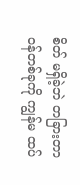စိတ် မရှိခဲ့ဘဲ တခြားတာဝန်တစ်ခုကို ကျွန်မ ထပ်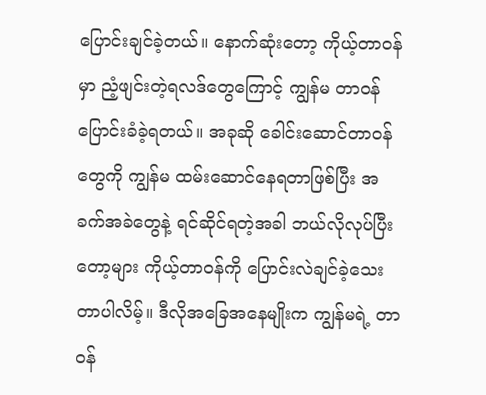ပြောင်းချင်ခဲ့တယ်။ နောက်ဆုံးတော့ ကိုယ့်တာဝန်မှာ ညံ့ဖျင်းတဲ့ရလဒ်တွေကြောင့် ကျွန်မ တာဝန်ပြောင်းခံခဲ့ရတယ်။ အခုဆို ခေါင်းဆောင်တာဝန်တွေကို ကျွန်မ ထမ်းဆောင်နေရတာဖြစ်ပြီး အခက်အခဲတွေနဲ့ ရင်ဆိုင်ရတဲ့အခါ ဘယ်လိုလုပ်ပြီးတော့များ ကိုယ့်တာဝန်ကို ပြောင်းလဲချင်ခဲ့သေးတာပါလိမ့်။ ဒီလိုအခြေအနေမျိုးက ကျွန်မရဲ့ တာဝန်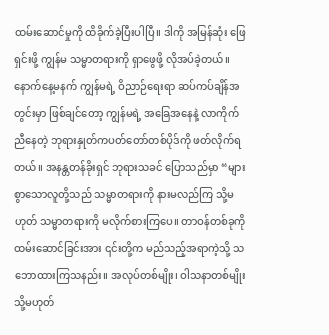ထမ်းဆောင်မှုကို ထိခိုက်ခဲ့ပြီးပါပြီ။ ဒါကို အမြန်ဆုံး ဖြေရှင်းဖို့ ကျွန်မ သမ္မာတရားကို ရှာဖွေဖို့ လိုအပ်ခဲ့တယ်။
နောက်နေ့မနက် ကျွန်မရဲ့ ဝိညာဉ်ရေးရာ ဆပ်ကပ်ချိန်အတွင်းမှာ ဖြစ်ချင်တော့ ကျွန်မရဲ့ အခြေအနေနဲ့ လာကိုက်ညီနေတဲ့ ဘုရားနှုတ်ကပတ်တော်တစ်ပိုဒ်ကို ဖတ်လိုက်ရတယ်။ အနန္တတန်ခိုးရှင် ဘုရားသခင် ပြောသည်မှာ “များစွာသောလူတို့သည် သမ္မာတရားကို နားမလည်ကြ သို့မဟုတ် သမ္မာတရားကို မလိုက်စားကြပေ။ တာဝန်တစ်ခုကို ထမ်းဆောင်ခြင်းအား ၎င်းတို့က မည်သည့်အရာကဲ့သို့ သဘောထားကြသနည်း။ အလုပ်တစ်မျိုး၊ ဝါသနာတစ်မျိုး သို့မဟုတ်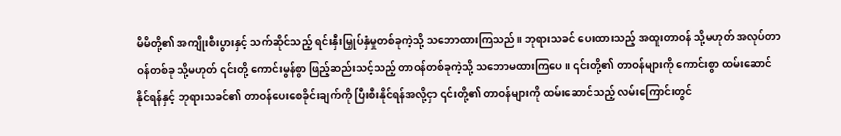မိမိတို့၏ အကျိုးစီးပွားနှင့် သက်ဆိုင်သည့် ရင်းနှီးမြှုပ်နှံမှုတစ်ခုကဲ့သို့ သဘောထားကြသည်။ ဘုရားသခင် ပေးထားသည့် အထူးတာဝန် သို့မဟုတ် အလုပ်တာဝန်တစ်ခု သို့မဟုတ် ၎င်းတို့ ကောင်းမွန်စွာ ဖြည့်ဆည်းသင့်သည့် တာဝန်တစ်ခုကဲ့သို့ သဘောမထားကြပေ။ ၎င်းတို့၏ တာဝန်များကို ကောင်းစွာ ထမ်းဆောင်နိုင်ရန်နှင့် ဘုရားသခင်၏ တာဝန်ပေးစေခိုင်းချက်ကို ပြီးစီးနိုင်ရန်အလို့ငှာ ၎င်းတို့၏ တာဝန်များကို ထမ်းဆောင်သည့် လမ်းကြောင်းတွင်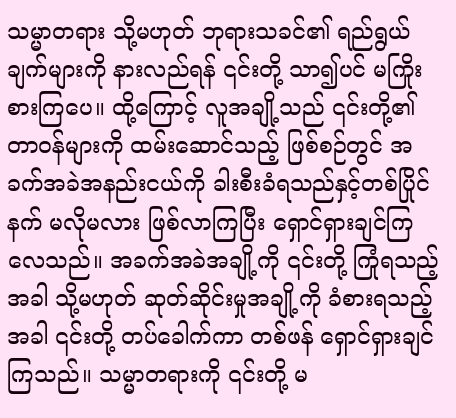သမ္မာတရား သို့မဟုတ် ဘုရားသခင်၏ ရည်ရွယ်ချက်များကို နားလည်ရန် ၎င်းတို့ သာ၍ပင် မကြိုးစားကြပေ။ ထို့ကြောင့် လူအချို့သည် ၎င်းတို့၏ တာဝန်များကို ထမ်းဆောင်သည့် ဖြစ်စဉ်တွင် အခက်အခဲအနည်းငယ်ကို ခါးစီးခံရသည်နှင့်တစ်ပြိုင်နက် မလိုမလား ဖြစ်လာကြပြီး ရှောင်ရှားချင်ကြလေသည်။ အခက်အခဲအချို့ကို ၎င်းတို့ ကြုံရသည့်အခါ သို့မဟုတ် ဆုတ်ဆိုင်းမှုအချို့ကို ခံစားရသည့်အခါ ၎င်းတို့ တပ်ခေါက်ကာ တစ်ဖန် ရှောင်ရှားချင်ကြသည်။ သမ္မာတရားကို ၎င်းတို့ မ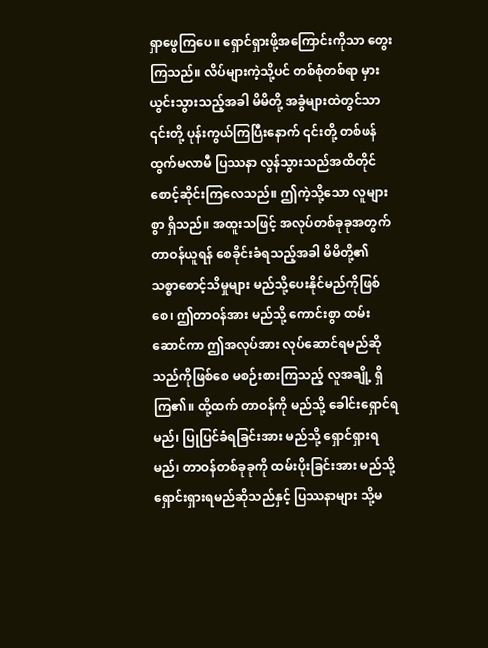ရှာဖွေကြပေ။ ရှောင်ရှားဖို့အကြောင်းကိုသာ တွေးကြသည်။ လိပ်များကဲ့သို့ပင် တစ်စုံတစ်ရာ မှားယွင်းသွားသည့်အခါ မိမိတို့ အခွံများထဲတွင်သာ ၎င်းတို့ ပုန်းကွယ်ကြပြီးနောက် ၎င်းတို့ တစ်ဖန် ထွက်မလာမီ ပြဿနာ လွန်သွားသည်အထိတိုင် စောင့်ဆိုင်းကြလေသည်။ ဤကဲ့သို့သော လူများစွာ ရှိသည်။ အထူးသဖြင့် အလုပ်တစ်ခုခုအတွက် တာဝန်ယူရန် စေခိုင်းခံရသည့်အခါ မိမိတို့၏ သစ္စာစောင့်သိမှုများ မည်သို့ပေးနိုင်မည်ကိုဖြစ်စေ၊ ဤတာဝန်အား မည်သို့ ကောင်းစွာ ထမ်းဆောင်ကာ ဤအလုပ်အား လုပ်ဆောင်ရမည်ဆိုသည်ကိုဖြစ်စေ မစဉ်းစားကြသည့် လူအချို့ ရှိကြ၏။ ထို့ထက် တာဝန်ကို မည်သို့ ခေါင်းရှောင်ရမည်၊ ပြုပြင်ခံရခြင်းအား မည်သို့ ရှောင်ရှားရမည်၊ တာဝန်တစ်ခုခုကို ထမ်းပိုးခြင်းအား မည်သို့ ရှောင်းရှားရမည်ဆိုသည်နှင့် ပြဿနာများ သို့မ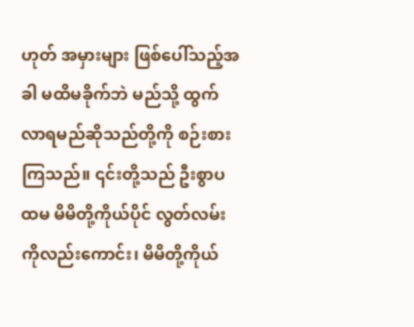ဟုတ် အမှားများ ဖြစ်ပေါ်သည့်အခါ မထိမခိုက်ဘဲ မည်သို့ ထွက်လာရမည်ဆိုသည်တို့ကို စဉ်းစားကြသည်။ ၎င်းတို့သည် ဦးစွာပထမ မိမိတို့ကိုယ်ပိုင် လွတ်လမ်းကိုလည်းကောင်း၊ မိမိတို့ကိုယ်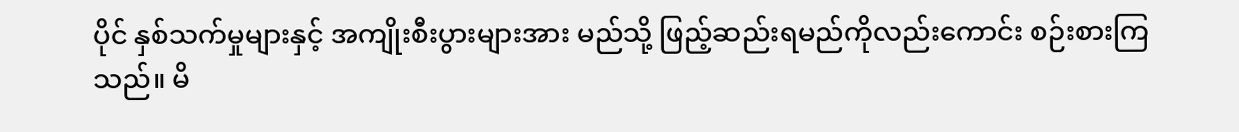ပိုင် နှစ်သက်မှုများနှင့် အကျိုးစီးပွားများအား မည်သို့ ဖြည့်ဆည်းရမည်ကိုလည်းကောင်း စဉ်းစားကြသည်။ မိ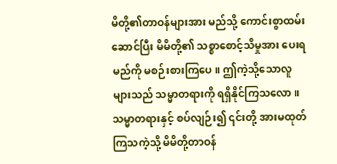မိတို့၏တာဝန်များအား မည်သို့ ကောင်းစွာထမ်းဆောင်ပြီး မိမိတို့၏ သစ္စာစောင့်သိမှုအား ပေးရမည်ကို မစဉ်းစားကြပေ။ ဤကဲ့သို့သောလူများသည် သမ္မာတရားကို ရရှိနိုင်ကြသလော။ သမ္မာတရားနှင့် စပ်လျဉ်း၍ ၎င်းတို့ အားမထုတ်ကြသကဲ့သို့ မိမိတို့တာဝန်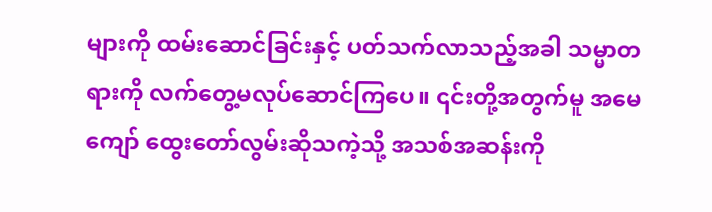များကို ထမ်းဆောင်ခြင်းနှင့် ပတ်သက်လာသည့်အခါ သမ္မာတရားကို လက်တွေ့မလုပ်ဆောင်ကြပေ။ ၎င်းတို့အတွက်မူ အမေကျော် ထွေးတော်လွမ်းဆိုသကဲ့သို့ အသစ်အဆန်းကို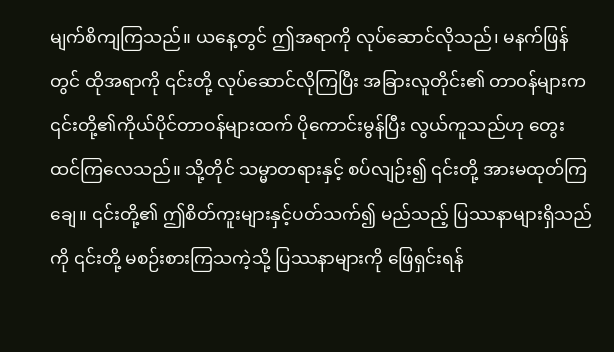မျက်စိကျကြသည်။ ယနေ့တွင် ဤအရာကို လုပ်ဆောင်လိုသည်၊ မနက်ဖြန်တွင် ထိုအရာကို ၎င်းတို့ လုပ်ဆောင်လိုကြပြီး အခြားလူတိုင်း၏ တာဝန်များက ၎င်းတို့၏ကိုယ်ပိုင်တာဝန်များထက် ပိုကောင်းမွန်ပြီး လွယ်ကူသည်ဟု တွေးထင်ကြလေသည်။ သို့တိုင် သမ္မာတရားနှင့် စပ်လျဉ်း၍ ၎င်းတို့ အားမထုတ်ကြချေ။ ၎င်းတို့၏ ဤစိတ်ကူးများနှင့်ပတ်သက်၍ မည်သည့် ပြဿနာများရှိသည်ကို ၎င်းတို့ မစဉ်းစားကြသကဲ့သို့ ပြဿနာများကို ဖြေရှင်းရန်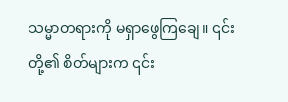သမ္မာတရားကို မရှာဖွေကြချေ။ ၎င်းတို့၏ စိတ်များက ၎င်း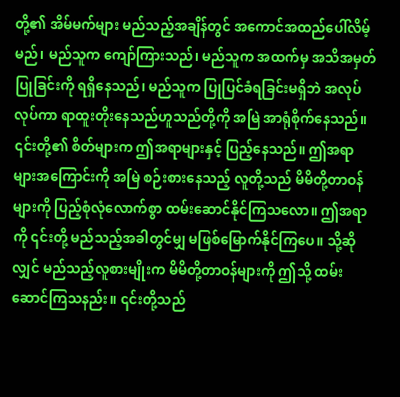တို့၏ အိမ်မက်များ မည်သည့်အချိန်တွင် အကောင်အထည်ပေါ်လိမ့်မည်၊ မည်သူက ကျော်ကြားသည်၊ မည်သူက အထက်မှ အသိအမှတ်ပြုခြင်းကို ရရှိနေသည်၊ မည်သူက ပြုပြင်ခံရခြင်းမရှိဘဲ အလုပ်လုပ်ကာ ရာထူးတိုးနေသည်ဟူသည်တို့ကို အမြဲ အာရုံစိုက်နေသည်။ ၎င်းတို့၏ စိတ်များက ဤအရာများနှင့် ပြည့်နေသည်။ ဤအရာများအကြောင်းကို အမြဲ စဉ်းစားနေသည့် လူတို့သည် မိမိတို့တာဝန်များကို ပြည့်စုံလုံလောက်စွာ ထမ်းဆောင်နိုင်ကြသလော။ ဤအရာကို ၎င်းတို့ မည်သည့်အခါတွင်မျှ မဖြစ်မြောက်နိုင်ကြပေ။ သို့ဆိုလျှင် မည်သည့်လူစားမျိုးက မိမိတို့တာဝန်များကို ဤသို့ ထမ်းဆောင်ကြသနည်း။ ၎င်းတို့သည်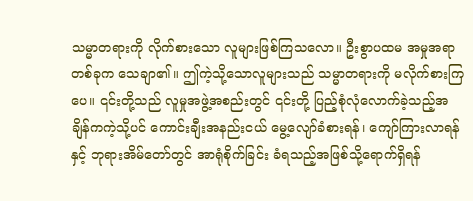သမ္မာတရားကို လိုက်စားသော လူများဖြစ်ကြသလော။ ဦးစွာပထမ အမှုအရာတစ်ခုက သေချာ၏။ ဤကဲ့သို့သောလူများသည် သမ္မာတရားကို မလိုက်စားကြပေ။ ၎င်းတို့သည် လူမှုအဖွဲ့အစည်းတွင် ၎င်းတို့ ပြည့်စုံလုံလောက်ခဲ့သည့်အချိန်ကကဲ့သို့ပင် ကောင်းချီးအနည်းငယ် မွေ့လျော်ခံစားရန်၊ ကျော်ကြားလာရန်နှင့် ဘုရားအိမ်တော်တွင် အာရုံစိုက်ခြင်း ခံရသည့်အဖြစ်သို့ရောက်ရှိရန်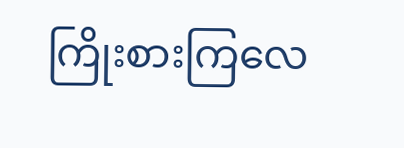ကြိုးစားကြလေ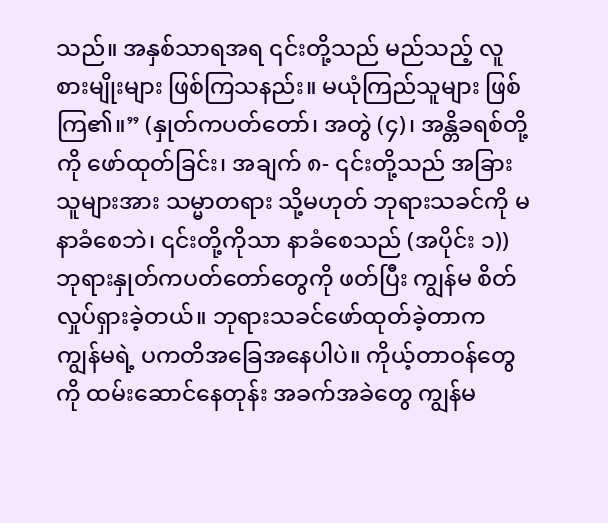သည်။ အနှစ်သာရအရ ၎င်းတို့သည် မည်သည့် လူစားမျိုးများ ဖြစ်ကြသနည်း။ မယုံကြည်သူများ ဖြစ်ကြ၏။” (နှုတ်ကပတ်တော်၊ အတွဲ (၄)၊ အန္တိခရစ်တို့ကို ဖော်ထုတ်ခြင်း၊ အချက် ၈- ၎င်းတို့သည် အခြားသူများအား သမ္မာတရား သို့မဟုတ် ဘုရားသခင်ကို မနာခံစေဘဲ၊ ၎င်းတို့ကိုသာ နာခံစေသည် (အပိုင်း ၁)) ဘုရားနှုတ်ကပတ်တော်တွေကို ဖတ်ပြီး ကျွန်မ စိတ်လှုပ်ရှားခဲ့တယ်။ ဘုရားသခင်ဖော်ထုတ်ခဲ့တာက ကျွန်မရဲ့ ပကတိအခြေအနေပါပဲ။ ကိုယ့်တာဝန်တွေကို ထမ်းဆောင်နေတုန်း အခက်အခဲတွေ ကျွန်မ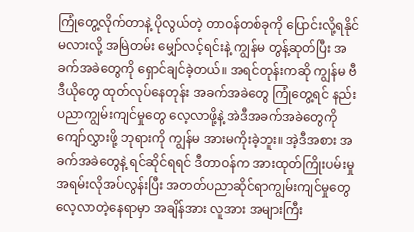ကြုံတွေ့လိုက်တာနဲ့ ပိုလွယ်တဲ့ တာဝန်တစ်ခုကို ပြောင်းလို့ရနိုင်မလားလို့ အမြဲတမ်း မျှော်လင့်ရင်းနဲ့ ကျွန်မ တွန့်ဆုတ်ပြီး အခက်အခဲတွေကို ရှောင်ချင်ခဲ့တယ်။ အရင်တုန်းကဆို ကျွန်မ ဗီဒီယိုတွေ ထုတ်လုပ်နေတုန်း အခက်အခဲတွေ ကြုံတွေ့ရင် နည်းပညာကျွမ်းကျင်မှုတွေ လေ့လာဖို့နဲ့ အဲဒီအခက်အခဲတွေကို ကျော်လွှားဖို့ ဘုရားကို ကျွန်မ အားမကိုးခဲ့ဘူး။ အဲ့ဒီအစား အခက်အခဲတွေနဲ့ ရင်ဆိုင်ရရင် ဒီတာဝန်က အားထုတ်ကြိုးပမ်းမှုအရမ်းလိုအပ်လွန်းပြီး အတတ်ပညာဆိုင်ရာကျွမ်းကျင်မှုတွေလေ့လာတဲ့နေရာမှာ အချိန်အား လူအား အများကြီး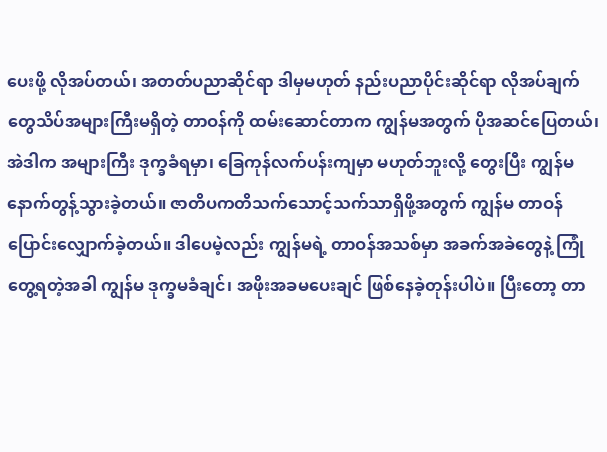ပေးဖို့ လိုအပ်တယ်၊ အတတ်ပညာဆိုင်ရာ ဒါမှမဟုတ် နည်းပညာပိုင်းဆိုင်ရာ လိုအပ်ချက်တွေသိပ်အများကြီးမရှိတဲ့ တာဝန်ကို ထမ်းဆောင်တာက ကျွန်မအတွက် ပိုအဆင်ပြေတယ်၊ အဲဒါက အများကြီး ဒုက္ခခံရမှာ၊ ခြေကုန်လက်ပန်းကျမှာ မဟုတ်ဘူးလို့ တွေးပြီး ကျွန်မ နောက်တွန့်သွားခဲ့တယ်။ ဇာတိပကတိသက်သောင့်သက်သာရှိဖို့အတွက် ကျွန်မ တာဝန်ပြောင်းလျှောက်ခဲ့တယ်။ ဒါပေမဲ့လည်း ကျွန်မရဲ့ တာဝန်အသစ်မှာ အခက်အခဲတွေနဲ့ ကြုံတွေ့ရတဲ့အခါ ကျွန်မ ဒုက္ခမခံချင်၊ အဖိုးအခမပေးချင် ဖြစ်နေခဲ့တုန်းပါပဲ။ ပြီးတော့ တာ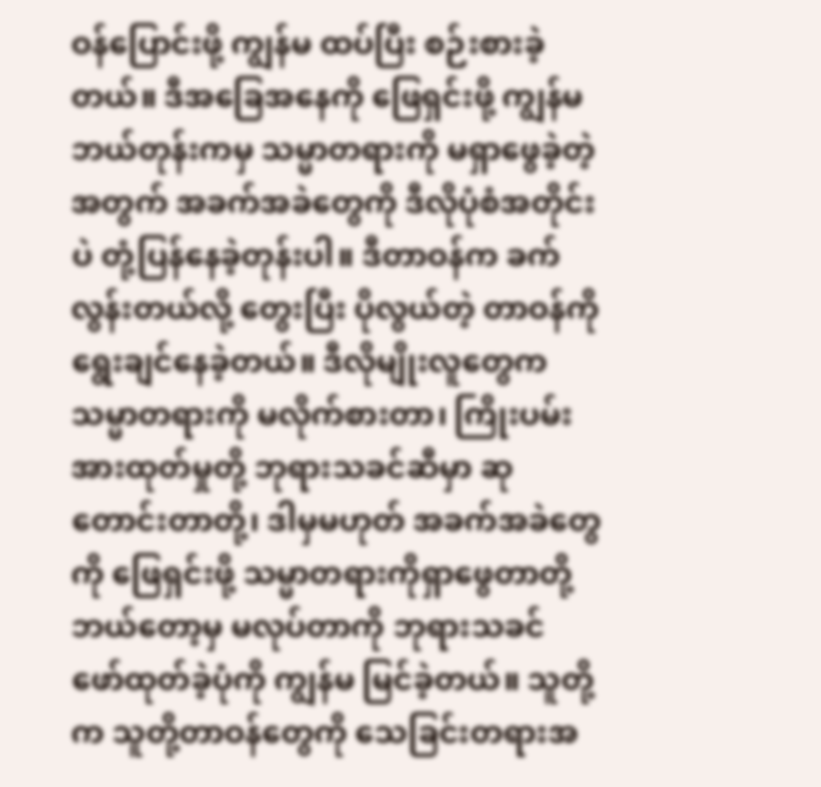ဝန်ပြောင်းဖို့ ကျွန်မ ထပ်ပြီး စဉ်းစားခဲ့တယ်။ ဒီအခြေအနေကို ဖြေရှင်းဖို့ ကျွန်မ ဘယ်တုန်းကမှ သမ္မာတရားကို မရှာဖွေခဲ့တဲ့အတွက် အခက်အခဲတွေကို ဒီလိုပုံစံအတိုင်းပဲ တုံ့ပြန်နေခဲ့တုန်းပါ။ ဒီတာဝန်က ခက်လွန်းတယ်လို့ တွေးပြီး ပိုလွယ်တဲ့ တာဝန်ကို ရွေးချင်နေခဲ့တယ်။ ဒီလိုမျိုးလူတွေက သမ္မာတရားကို မလိုက်စားတာ၊ ကြိုးပမ်းအားထုတ်မှုတို့ ဘုရားသခင်ဆီမှာ ဆုတောင်းတာတို့၊ ဒါမှမဟုတ် အခက်အခဲတွေကို ဖြေရှင်းဖို့ သမ္မာတရားကိုရှာဖွေတာတို့ ဘယ်တော့မှ မလုပ်တာကို ဘုရားသခင် ဖော်ထုတ်ခဲ့ပုံကို ကျွန်မ မြင်ခဲ့တယ်။ သူတို့က သူတို့တာဝန်တွေကို သေခြင်းတရားအ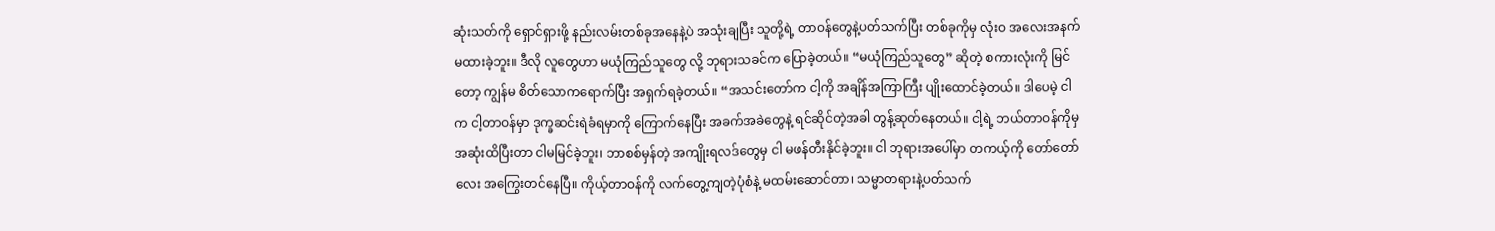ဆုံးသတ်ကို ရှောင်ရှားဖို့ နည်းလမ်းတစ်ခုအနေနဲ့ပဲ အသုံးချပြီး သူတို့ရဲ့ တာဝန်တွေနဲ့ပတ်သက်ပြီး တစ်ခုကိုမှ လုံးဝ အလေးအနက် မထားခဲ့ဘူး။ ဒီလို လူတွေဟာ မယုံကြည်သူတွေ လို့ ဘုရားသခင်က ပြောခဲ့တယ်။ “မယုံကြည်သူတွေ” ဆိုတဲ့ စကားလုံးကို မြင်တော့ ကျွန်မ စိတ်သောကရောက်ပြီး အရှက်ရခဲ့တယ်။ “အသင်းတော်က ငါ့ကို အချိန်အကြာကြီး ပျိုးထောင်ခဲ့တယ်။ ဒါပေမဲ့ ငါက ငါ့တာဝန်မှာ ဒုက္ခဆင်းရဲခံရမှာကို ကြောက်နေပြီး အခက်အခဲတွေနဲ့ ရင်ဆိုင်တဲ့အခါ တွန့်ဆုတ်နေတယ်။ ငါ့ရဲ့ ဘယ်တာဝန်ကိုမှ အဆုံးထိပြီးတာ ငါမမြင်ခဲ့ဘူး၊ ဘာစစ်မှန်တဲ့ အကျိုးရလဒ်တွေမှ ငါ မဖန်တီးနိုင်ခဲ့ဘူး။ ငါ ဘုရားအပေါ်မှာ တကယ့်ကို တော်တော်လေး အကြွေးတင်နေပြီ။ ကိုယ့်တာဝန်ကို လက်တွေ့ကျတဲ့ပုံစံနဲ့ မထမ်းဆောင်တာ၊ သမ္မာတရားနဲ့ပတ်သက်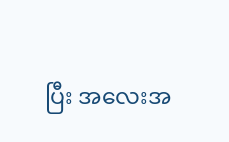ပြီး အလေးအ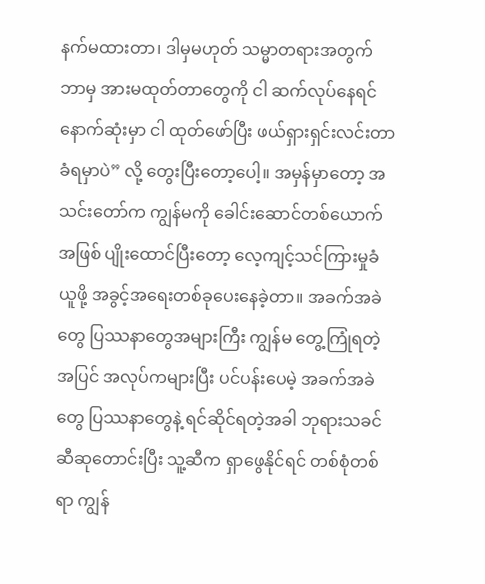နက်မထားတာ၊ ဒါမှမဟုတ် သမ္မာတရားအတွက် ဘာမှ အားမထုတ်တာတွေကို ငါ ဆက်လုပ်နေရင် နောက်ဆုံးမှာ ငါ ထုတ်ဖော်ပြီး ဖယ်ရှားရှင်းလင်းတာ ခံရမှာပဲ” လို့ တွေးပြီးတော့ပေါ့။ အမှန်မှာတော့ အသင်းတော်က ကျွန်မကို ခေါင်းဆောင်တစ်ယောက်အဖြစ် ပျိုးထောင်ပြီးတော့ လေ့ကျင့်သင်ကြားမှုခံယူဖို့ အခွင့်အရေးတစ်ခုပေးနေခဲ့တာ။ အခက်အခဲတွေ ပြဿနာတွေအများကြီး ကျွန်မ တွေ့ကြုံရတဲ့အပြင် အလုပ်ကများပြီး ပင်ပန်းပေမဲ့ အခက်အခဲတွေ ပြဿနာတွေနဲ့ ရင်ဆိုင်ရတဲ့အခါ ဘုရားသခင်ဆီဆုတောင်းပြီး သူ့ဆီက ရှာဖွေနိုင်ရင် တစ်စုံတစ်ရာ ကျွန်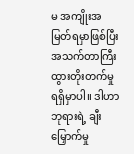မ အကျိုးအမြတ်ရမှာဖြစ်ပြီး အသက်တာကြီးထွားတိုးတက်မှု ရရှိမှာပါ။ ဒါဟာ ဘုရားရဲ့ ချီးမြှောက်မှု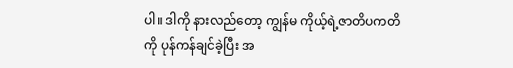ပါ။ ဒါကို နားလည်တော့ ကျွန်မ ကိုယ့်ရဲ့ဇာတိပကတိကို ပုန်ကန်ချင်ခဲ့ပြီး အ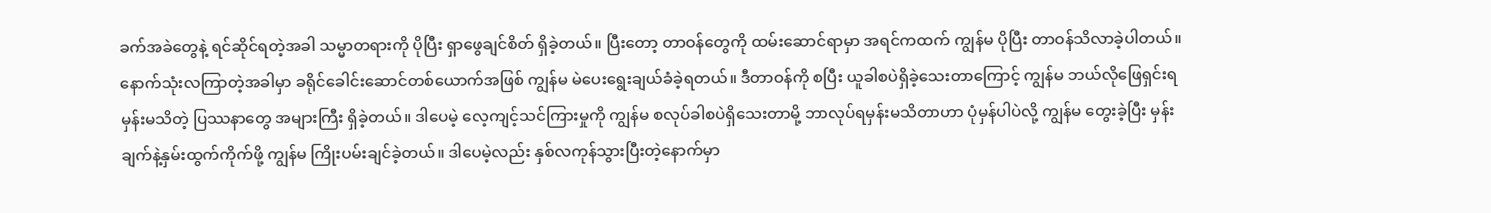ခက်အခဲတွေနဲ့ ရင်ဆိုင်ရတဲ့အခါ သမ္မာတရားကို ပိုပြီး ရှာဖွေချင်စိတ် ရှိခဲ့တယ်။ ပြီးတော့ တာဝန်တွေကို ထမ်းဆောင်ရာမှာ အရင်ကထက် ကျွန်မ ပိုပြီး တာဝန်သိလာခဲ့ပါတယ်။
နောက်သုံးလကြာတဲ့အခါမှာ ခရိုင်ခေါင်းဆောင်တစ်ယောက်အဖြစ် ကျွန်မ မဲပေးရွေးချယ်ခံခဲ့ရတယ်။ ဒီတာဝန်ကို စပြီး ယူခါစပဲရှိခဲ့သေးတာကြောင့် ကျွန်မ ဘယ်လိုဖြေရှင်းရမှန်းမသိတဲ့ ပြဿနာတွေ အများကြီး ရှိခဲ့တယ်။ ဒါပေမဲ့ လေ့ကျင့်သင်ကြားမှုကို ကျွန်မ စလုပ်ခါစပဲရှိသေးတာမို့ ဘာလုပ်ရမှန်းမသိတာဟာ ပုံမှန်ပါပဲလို့ ကျွန်မ တွေးခဲ့ပြီး မှန်းချက်နဲ့နှမ်းထွက်ကိုက်ဖို့ ကျွန်မ ကြိုးပမ်းချင်ခဲ့တယ်။ ဒါပေမဲ့လည်း နှစ်လကုန်သွားပြီးတဲ့နောက်မှာ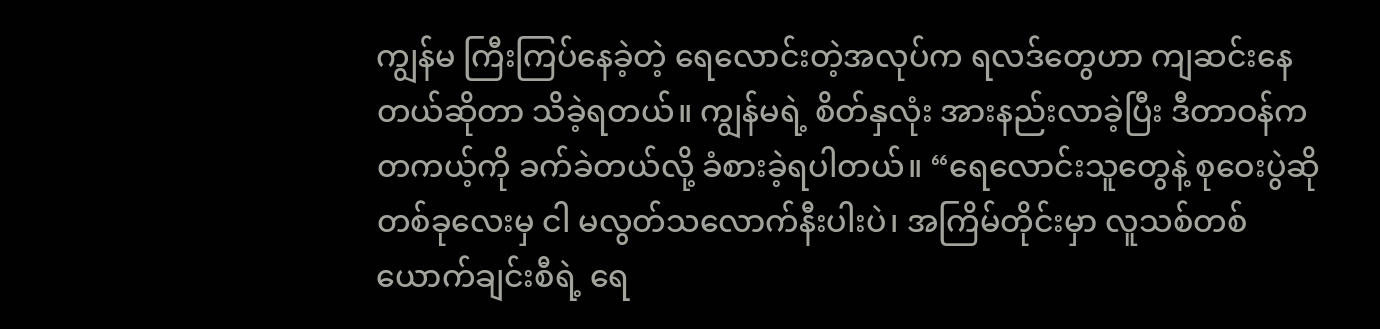ကျွန်မ ကြီးကြပ်နေခဲ့တဲ့ ရေလောင်းတဲ့အလုပ်က ရလဒ်တွေဟာ ကျဆင်းနေတယ်ဆိုတာ သိခဲ့ရတယ်။ ကျွန်မရဲ့ စိတ်နှလုံး အားနည်းလာခဲ့ပြီး ဒီတာဝန်က တကယ့်ကို ခက်ခဲတယ်လို့ ခံစားခဲ့ရပါတယ်။ “ရေလောင်းသူတွေနဲ့ စုဝေးပွဲဆို တစ်ခုလေးမှ ငါ မလွတ်သလောက်နီးပါးပဲ၊ အကြိမ်တိုင်းမှာ လူသစ်တစ်ယောက်ချင်းစီရဲ့ ရေ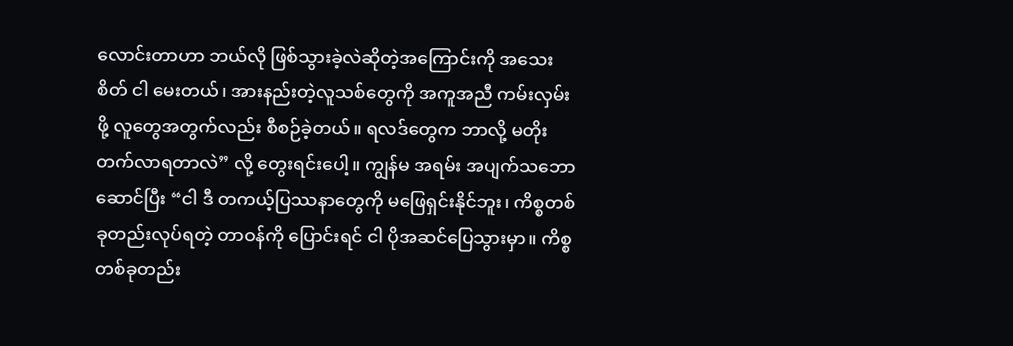လောင်းတာဟာ ဘယ်လို ဖြစ်သွားခဲ့လဲဆိုတဲ့အကြောင်းကို အသေးစိတ် ငါ မေးတယ်၊ အားနည်းတဲ့လူသစ်တွေကို အကူအညီ ကမ်းလှမ်းဖို့ လူတွေအတွက်လည်း စီစဉ်ခဲ့တယ်။ ရလဒ်တွေက ဘာလို့ မတိုးတက်လာရတာလဲ” လို့ တွေးရင်းပေါ့။ ကျွန်မ အရမ်း အပျက်သဘောဆောင်ပြီး “ငါ ဒီ တကယ့်ပြဿနာတွေကို မဖြေရှင်းနိုင်ဘူး၊ ကိစ္စတစ်ခုတည်းလုပ်ရတဲ့ တာဝန်ကို ပြောင်းရင် ငါ ပိုအဆင်ပြေသွားမှာ။ ကိစ္စတစ်ခုတည်း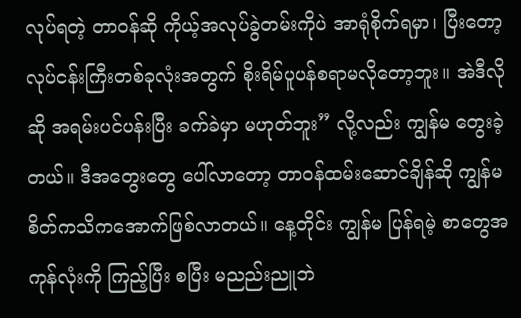လုပ်ရတဲ့ တာဝန်ဆို ကိုယ့်အလုပ်ခွဲတမ်းကိုပဲ အာရုံစိုက်ရမှာ၊ ပြီးတော့ လုပ်ငန်းကြီးတစ်ခုလုံးအတွက် စိုးရိမ်ပူပန်စရာမလိုတော့ဘူး။ အဲဒီလိုဆို အရမ်းပင်ပန်းပြီး ခက်ခဲမှာ မဟုတ်ဘူး” လို့လည်း ကျွန်မ တွေးခဲ့တယ်။ ဒီအတွေးတွေ ပေါ်လာတော့ တာဝန်ထမ်းဆောင်ချိန်ဆို ကျွန်မ စိတ်ကသိကအောက်ဖြစ်လာတယ်။ နေ့တိုင်း ကျွန်မ ပြန်ရမဲ့ စာတွေအကုန်လုံးကို ကြည့်ပြီး စပြီး မညည်းညူဘဲ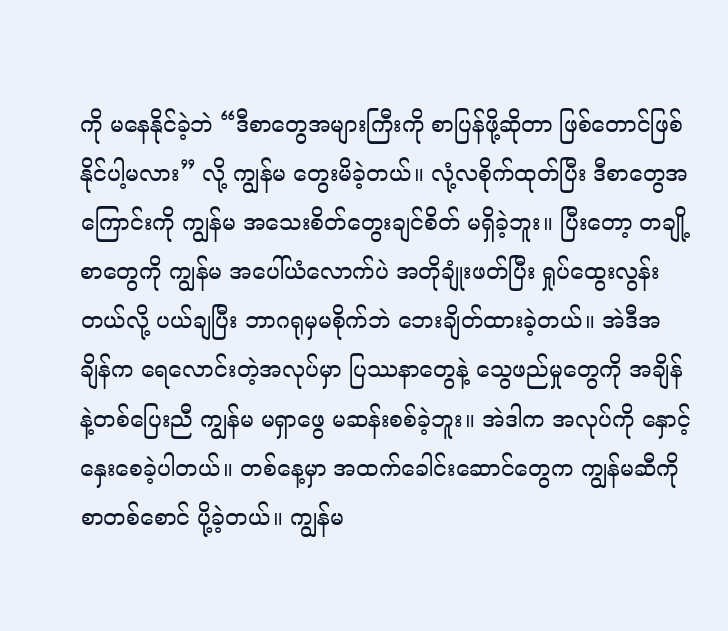ကို မနေနိုင်ခဲ့ဘဲ “ဒီစာတွေအများကြီးကို စာပြန်ဖို့ဆိုတာ ဖြစ်တောင်ဖြစ်နိုင်ပါ့မလား” လို့ ကျွန်မ တွေးမိခဲ့တယ်။ လုံ့လစိုက်ထုတ်ပြီး ဒီစာတွေအကြောင်းကို ကျွန်မ အသေးစိတ်တွေးချင်စိတ် မရှိခဲ့ဘူး။ ပြီးတော့ တချို့စာတွေကို ကျွန်မ အပေါ်ယံလောက်ပဲ အတိုချုံးဖတ်ပြီး ရှုပ်ထွေးလွန်းတယ်လို့ ပယ်ချပြီး ဘာဂရုမှမစိုက်ဘဲ ဘေးချိတ်ထားခဲ့တယ်။ အဲဒီအချိန်က ရေလောင်းတဲ့အလုပ်မှာ ပြဿနာတွေနဲ့ သွေဖည်မှုတွေကို အချိန်နဲ့တစ်ပြေးညီ ကျွန်မ မရှာဖွေ မဆန်းစစ်ခဲ့ဘူး။ အဲဒါက အလုပ်ကို နှောင့်နှေးစေခဲ့ပါတယ်။ တစ်နေ့မှာ အထက်ခေါင်းဆောင်တွေက ကျွန်မဆီကို စာတစ်စောင် ပို့ခဲ့တယ်။ ကျွန်မ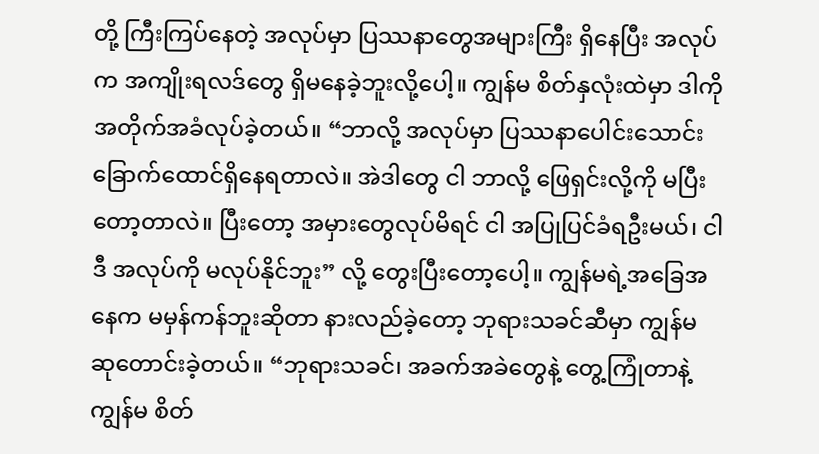တို့ ကြီးကြပ်နေတဲ့ အလုပ်မှာ ပြဿနာတွေအများကြီး ရှိနေပြီး အလုပ်က အကျိုးရလဒ်တွေ ရှိမနေခဲ့ဘူးလို့ပေါ့။ ကျွန်မ စိတ်နှလုံးထဲမှာ ဒါကို အတိုက်အခံလုပ်ခဲ့တယ်။ “ဘာလို့ အလုပ်မှာ ပြဿနာပေါင်းသောင်းခြောက်ထောင်ရှိနေရတာလဲ။ အဲဒါတွေ ငါ ဘာလို့ ဖြေရှင်းလို့ကို မပြီးတော့တာလဲ။ ပြီးတော့ အမှားတွေလုပ်မိရင် ငါ အပြုပြင်ခံရဦးမယ်၊ ငါ ဒီ အလုပ်ကို မလုပ်နိုင်ဘူး” လို့ တွေးပြီးတော့ပေါ့။ ကျွန်မရဲ့အခြေအနေက မမှန်ကန်ဘူးဆိုတာ နားလည်ခဲ့တော့ ဘုရားသခင်ဆီမှာ ကျွန်မ ဆုတောင်းခဲ့တယ်။ “ဘုရားသခင်၊ အခက်အခဲတွေနဲ့ တွေ့ကြုံတာနဲ့ ကျွန်မ စိတ်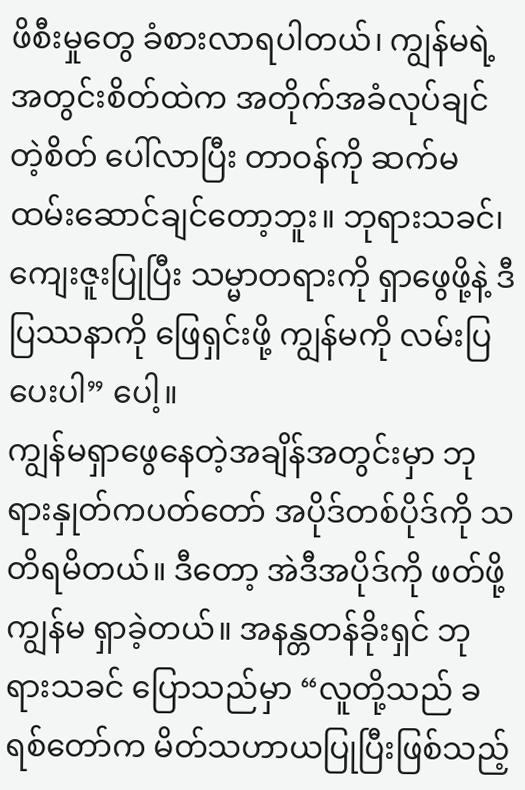ဖိစီးမှုတွေ ခံစားလာရပါတယ်၊ ကျွန်မရဲ့အတွင်းစိတ်ထဲက အတိုက်အခံလုပ်ချင်တဲ့စိတ် ပေါ်လာပြီး တာဝန်ကို ဆက်မထမ်းဆောင်ချင်တော့ဘူး။ ဘုရားသခင်၊ ကျေးဇူးပြုပြီး သမ္မာတရားကို ရှာဖွေဖို့နဲ့ ဒီပြဿနာကို ဖြေရှင်းဖို့ ကျွန်မကို လမ်းပြပေးပါ” ပေါ့။
ကျွန်မရှာဖွေနေတဲ့အချိန်အတွင်းမှာ ဘုရားနှုတ်ကပတ်တော် အပိုဒ်တစ်ပိုဒ်ကို သတိရမိတယ်။ ဒီတော့ အဲဒီအပိုဒ်ကို ဖတ်ဖို့ ကျွန်မ ရှာခဲ့တယ်။ အနန္တတန်ခိုးရှင် ဘုရားသခင် ပြောသည်မှာ “လူတို့သည် ခရစ်တော်က မိတ်သဟာယပြုပြီးဖြစ်သည့်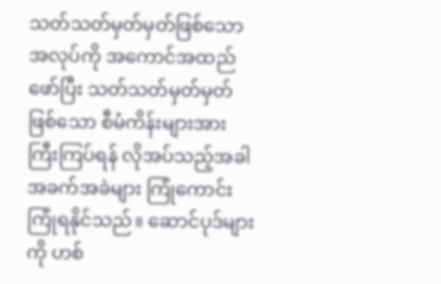သတ်သတ်မှတ်မှတ်ဖြစ်သော အလုပ်ကို အကောင်အထည်ဖော်ပြီး သတ်သတ်မှတ်မှတ်ဖြစ်သော စီမံကိန်းများအား ကြီးကြပ်ရန် လိုအပ်သည့်အခါ အခက်အခဲများ ကြုံကောင်းကြုံရနိုင်သည်။ ဆောင်ပုဒ်များကို ဟစ်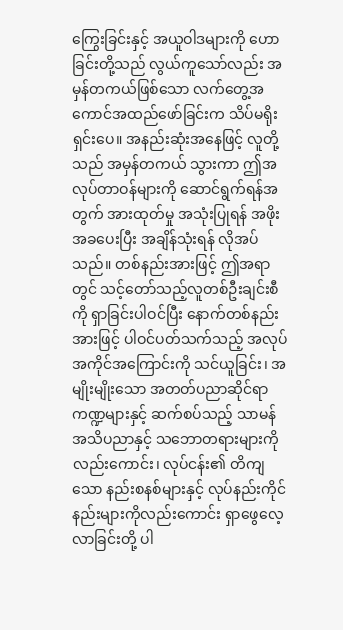ကြွေးခြင်းနှင့် အယူဝါဒများကို ဟောခြင်းတို့သည် လွယ်ကူသော်လည်း အမှန်တကယ်ဖြစ်သော လက်တွေ့အကောင်အထည်ဖော်ခြင်းက သိပ်မရိုးရှင်းပေ။ အနည်းဆုံးအနေဖြင့် လူတို့သည် အမှန်တကယ် သွားကာ ဤအလုပ်တာဝန်များကို ဆောင်ရွက်ရန်အတွက် အားထုတ်မှု အသုံးပြုရန် အဖိုးအခပေးပြီး အချိန်သုံးရန် လိုအပ်သည်။ တစ်နည်းအားဖြင့် ဤအရာတွင် သင့်တော်သည့်လူတစ်ဦးချင်းစီကို ရှာခြင်းပါဝင်ပြီး နောက်တစ်နည်းအားဖြင့် ပါဝင်ပတ်သက်သည့် အလုပ်အကိုင်အကြောင်းကို သင်ယူခြင်း၊ အမျိုးမျိုးသော အတတ်ပညာဆိုင်ရာ ကဏ္ဍများနှင့် ဆက်စပ်သည့် သာမန် အသိပညာနှင့် သဘောတရားများကိုလည်းကောင်း၊ လုပ်ငန်း၏ တိကျသော နည်းစနစ်များနှင့် လုပ်နည်းကိုင်နည်းများကိုလည်းကောင်း ရှာဖွေလေ့လာခြင်းတို့ ပါ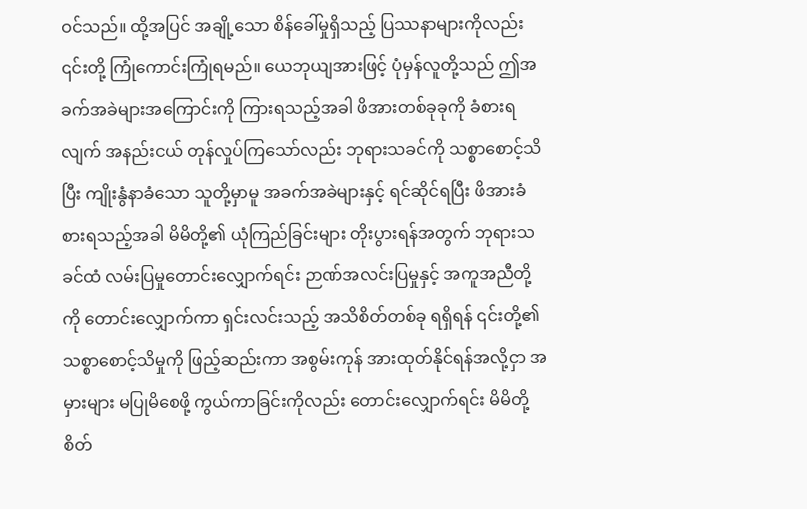ဝင်သည်။ ထို့အပြင် အချို့သော စိန်ခေါ်မှုရှိသည့် ပြဿနာများကိုလည်း ၎င်းတို့ ကြုံကောင်းကြုံရမည်။ ယေဘုယျအားဖြင့် ပုံမှန်လူတို့သည် ဤအခက်အခဲများအကြောင်းကို ကြားရသည့်အခါ ဖိအားတစ်ခုခုကို ခံစားရလျက် အနည်းငယ် တုန်လှုပ်ကြသော်လည်း ဘုရားသခင်ကို သစ္စာစောင့်သိပြီး ကျိုးနွံနာခံသော သူတို့မှာမူ အခက်အခဲများနှင့် ရင်ဆိုင်ရပြီး ဖိအားခံစားရသည့်အခါ မိမိတို့၏ ယုံကြည်ခြင်းများ တိုးပွားရန်အတွက် ဘုရားသခင်ထံ လမ်းပြမှုတောင်းလျှောက်ရင်း ဉာဏ်အလင်းပြမှုနှင့် အကူအညီတို့ကို တောင်းလျှောက်ကာ ရှင်းလင်းသည့် အသိစိတ်တစ်ခု ရရှိရန် ၎င်းတို့၏ သစ္စာစောင့်သိမှုကို ဖြည့်ဆည်းကာ အစွမ်းကုန် အားထုတ်နိုင်ရန်အလို့ငှာ အမှားများ မပြုမိစေဖို့ ကွယ်ကာခြင်းကိုလည်း တောင်းလျှောက်ရင်း မိမိတို့ စိတ်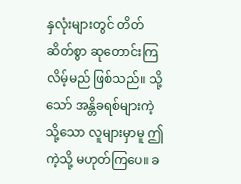နှလုံးများတွင် တိတ်ဆိတ်စွာ ဆုတောင်းကြလိမ့်မည် ဖြစ်သည်။ သို့သော် အန္တိခရစ်များကဲ့သို့သော လူများမှာမူ ဤကဲ့သို့ မဟုတ်ကြပေ။ ခ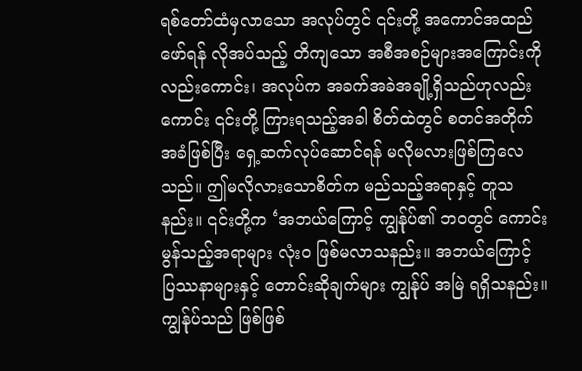ရစ်တော်ထံမှလာသော အလုပ်တွင် ၎င်းတို့ အကောင်အထည်ဖော်ရန် လိုအပ်သည့် တိကျသော အစီအစဉ်များအကြောင်းကိုလည်းကောင်း၊ အလုပ်က အခက်အခဲအချို့ရှိသည်ဟုလည်းကောင်း ၎င်းတို့ ကြားရသည့်အခါ စိတ်ထဲတွင် စတင်အတိုက်အခံဖြစ်ပြီး ရှေ့ဆက်လုပ်ဆောင်ရန် မလိုမလားဖြစ်ကြလေသည်။ ဤမလိုလားသောစိတ်က မည်သည့်အရာနှင့် တူသနည်း။ ၎င်းတို့က ‘အဘယ်ကြောင့် ကျွန်ုပ်၏ ဘဝတွင် ကောင်းမွန်သည့်အရာများ လုံးဝ ဖြစ်မလာသနည်း။ အဘယ်ကြောင့် ပြဿနာများနှင့် တောင်းဆိုချက်များ ကျွန်ုပ် အမြဲ ရရှိသနည်း။ ကျွန်ုပ်သည် ဖြစ်ဖြစ်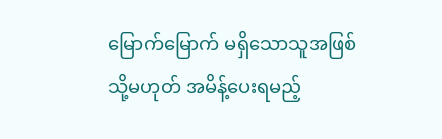မြောက်မြောက် မရှိသောသူအဖြစ် သို့မဟုတ် အမိန့်ပေးရမည့်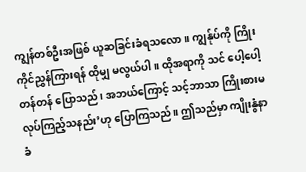ကျွန်တစ်ဦးအဖြစ် ယူဆခြင်းခံရသလော။ ကျွန်ုပ်ကို ကြိုးကိုင်ညွှန်ကြားရန် ထိုမျှ မလွယ်ပါ။ ထိုအရာကို သင် ပေါ့ပေါ့တန်တန် ပြောသည်၊ အဘယ်ကြောင့် သင့်ဘာသာ ကြိုးစားမလုပ်ကြည့်သနည်း’ဟု ပြောကြသည်။ ဤသည်မှာ ကျိုးနွံနာခံ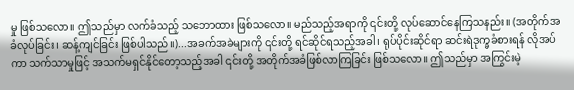မှု ဖြစ်သလော။ ဤသည်မှာ လက်ခံသည့် သဘောထား ဖြစ်သလော။ မည်သည့်အရာကို ၎င်းတို့ လုပ်ဆောင်နေကြသနည်း။ (အတိုက်အခံလုပ်ခြင်း၊ ဆန့်ကျင်ခြင်း ဖြစ်ပါသည်။)...အခက်အခဲများကို ၎င်းတို့ ရင်ဆိုင်ရသည့်အခါ၊ ရုပ်ပိုင်းဆိုင်ရာ ဆင်းရဲဒုက္ခခံစားရန် လိုအပ်ကာ သက်သာမှုဖြင့် အသက်မရှင်နိုင်တော့သည့်အခါ ၎င်းတို့ အတိုက်အခံဖြစ်လာကြခြင်း ဖြစ်သလော။ ဤသည်မှာ အကြွင်းမဲ့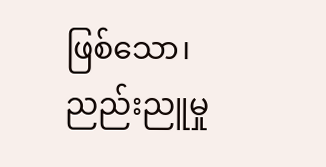ဖြစ်သော၊ ညည်းညူမှု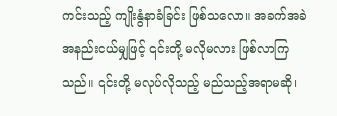ကင်းသည့် ကျိုးနွံနာခံခြင်း ဖြစ်သလော။ အခက်အခဲအနည်းငယ်မျှဖြင့် ၎င်းတို့ မလိုမလား ဖြစ်လာကြသည်။ ၎င်းတို့ မလုပ်လိုသည့် မည်သည့်အရာမဆို၊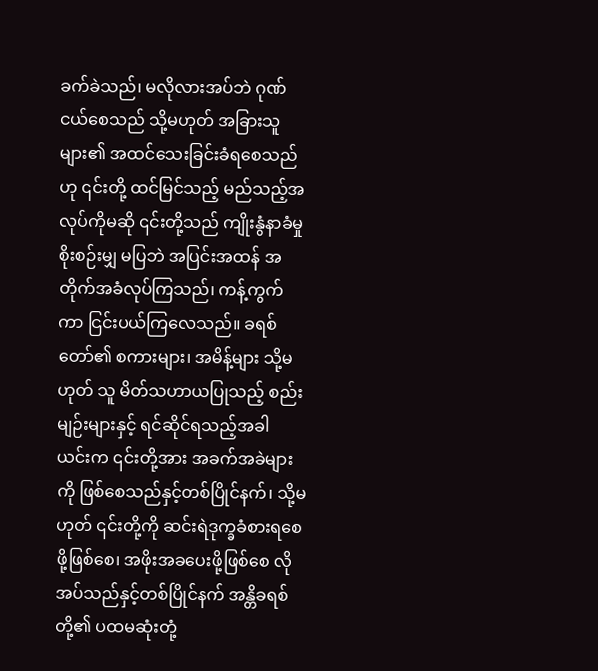ခက်ခဲသည်၊ မလိုလားအပ်ဘဲ ဂုဏ်ငယ်စေသည် သို့မဟုတ် အခြားသူများ၏ အထင်သေးခြင်းခံရစေသည်ဟု ၎င်းတို့ ထင်မြင်သည့် မည်သည့်အလုပ်ကိုမဆို ၎င်းတို့သည် ကျိုးနွံနာခံမှု စိုးစဉ်းမျှ မပြဘဲ အပြင်းအထန် အတိုက်အခံလုပ်ကြသည်၊ ကန့်ကွက်ကာ ငြင်းပယ်ကြလေသည်။ ခရစ်တော်၏ စကားများ၊ အမိန့်များ သို့မဟုတ် သူ မိတ်သဟာယပြုသည့် စည်းမျဉ်းများနှင့် ရင်ဆိုင်ရသည့်အခါ ယင်းက ၎င်းတို့အား အခက်အခဲများကို ဖြစ်စေသည်နှင့်တစ်ပြိုင်နက်၊ သို့မဟုတ် ၎င်းတို့ကို ဆင်းရဲဒုက္ခခံစားရစေဖို့ဖြစ်စေ၊ အဖိုးအခပေးဖို့ဖြစ်စေ လိုအပ်သည်နှင့်တစ်ပြိုင်နက် အန္တိခရစ်တို့၏ ပထမဆုံးတုံ့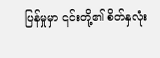ပြန်မှုမှာ ၎င်းတို့၏ စိတ်နှလုံး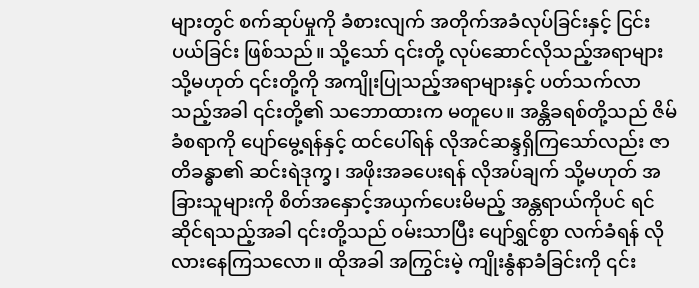များတွင် စက်ဆုပ်မှုကို ခံစားလျက် အတိုက်အခံလုပ်ခြင်းနှင့် ငြင်းပယ်ခြင်း ဖြစ်သည်။ သို့သော် ၎င်းတို့ လုပ်ဆောင်လိုသည့်အရာများ သို့မဟုတ် ၎င်းတို့ကို အကျိုးပြုသည့်အရာများနှင့် ပတ်သက်လာသည့်အခါ ၎င်းတို့၏ သဘောထားက မတူပေ။ အန္တိခရစ်တို့သည် ဇိမ်ခံစရာကို ပျော်မွေ့ရန်နှင့် ထင်ပေါ်ရန် လိုအင်ဆန္ဒရှိကြသော်လည်း ဇာတိခန္ဓာ၏ ဆင်းရဲဒုက္ခ၊ အဖိုးအခပေးရန် လိုအပ်ချက် သို့မဟုတ် အခြားသူများကို စိတ်အနှောင့်အယှက်ပေးမိမည့် အန္တရာယ်ကိုပင် ရင်ဆိုင်ရသည့်အခါ ၎င်းတို့သည် ဝမ်းသာပြီး ပျော်ရွှင်စွာ လက်ခံရန် လိုလားနေကြသလော။ ထိုအခါ အကြွင်းမဲ့ ကျိုးနွံနာခံခြင်းကို ၎င်း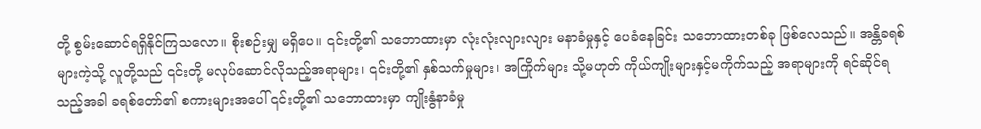တို့ စွမ်းဆောင်ရရှိနိုင်ကြသလော။ စိုးစဉ်းမျှ မရှိပေ။ ၎င်းတို့၏ သဘောထားမှာ လုံးလုံးလျားလျား မနာခံမှုနှင့် ပေခံနေခြင်း သဘောထားတစ်ခု ဖြစ်လေသည်။ အန္တိခရစ်များကဲ့သို့ လူတို့သည် ၎င်းတို့ မလုပ်ဆောင်လိုသည့်အရာများ၊ ၎င်းတို့၏ နှစ်သက်မှုများ၊ အကြိုက်များ သို့မဟုတ် ကိုယ်ကျိုးများနှင့်မကိုက်သည့် အရာများကို ရင်ဆိုင်ရသည့်အခါ ခရစ်တော်၏ စကားများအပေါ် ၎င်းတို့၏ သဘောထားမှာ ကျိုးနွံနာခံမှု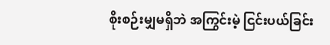စိုးစဉ်းမျှမရှိဘဲ အကြွင်းမဲ့ ငြင်းပယ်ခြင်း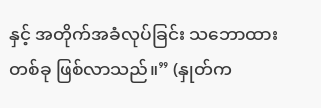နှင့် အတိုက်အခံလုပ်ခြင်း သဘောထားတစ်ခု ဖြစ်လာသည်။” (နှုတ်က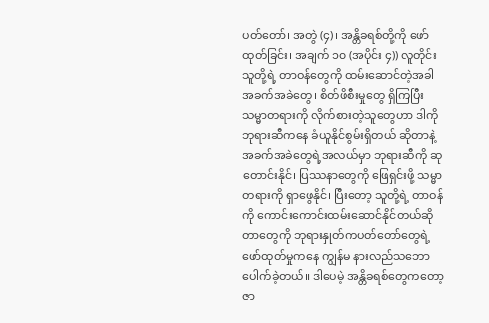ပတ်တော်၊ အတွဲ (၄)၊ အန္တိခရစ်တို့ကို ဖော်ထုတ်ခြင်း၊ အချက် ၁၀ (အပိုင်း ၄)) လူတိုင်း သူတို့ရဲ့ တာဝန်တွေကို ထမ်းဆောင်တဲ့အခါ အခက်အခဲတွေ၊ စိတ်ဖိစီးမှုတွေ ရှိကြပြီး သမ္မာတရားကို လိုက်စားတဲ့သူတွေဟာ ဒါကို ဘုရားဆီကနေ ခံယူနိုင်စွမ်းရှိတယ် ဆိုတာနဲ့ အခက်အခဲတွေရဲ့အလယ်မှာ ဘုရားဆီကို ဆုတောင်းနိုင်၊ ပြဿနာတွေကို ဖြေရှင်းဖို့ သမ္မာတရားကို ရှာဖွေနိုင်၊ ပြီးတော့ သူတို့ရဲ့ တာဝန်ကို ကောင်းကောင်းထမ်းဆောင်နိုင်တယ်ဆိုတာတွေကို ဘုရားနှုတ်ကပတ်တော်တွေရဲ့ ဖော်ထုတ်မှုကနေ ကျွန်မ နားလည်သဘောပေါက်ခဲ့တယ်။ ဒါပေမဲ့ အန္တိခရစ်တွေကတော့ ဇာ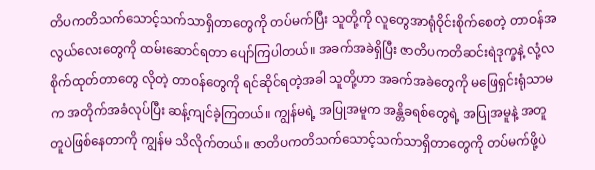တိပကတိသက်သောင့်သက်သာရှိတာတွေကို တပ်မက်ပြီး သူတို့ကို လူတွေအာရုံဝိုင်းစိုက်စေတဲ့ တာဝန်အလွယ်လေးတွေကို ထမ်းဆောင်ရတာ ပျော်ကြပါတယ်။ အခက်အခဲရှိပြီး ဇာတိပကတိဆင်းရဲဒုက္ခနဲ့ လုံ့လစိုက်ထုတ်တာတွေ လိုတဲ့ တာဝန်တွေကို ရင်ဆိုင်ရတဲ့အခါ သူတို့ဟာ အခက်အခဲတွေကို မဖြေရှင်းရုံသာမက အတိုက်အခံလုပ်ပြီး ဆန့်ကျင်ခဲ့ကြတယ်။ ကျွန်မရဲ့ အပြုအမူက အန္တိခရစ်တွေရဲ့ အပြုအမူနဲ့ အတူတူပဲဖြစ်နေတာကို ကျွန်မ သိလိုက်တယ်။ ဇာတိပကတိသက်သောင့်သက်သာရှိတာတွေကို တပ်မက်ဖို့ပဲ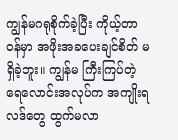ကျွန်မဂရုစိုက်ခဲ့ပြီး ကိုယ့်တာဝန်မှာ အဖိုးအခပေးချင်စိတ် မရှိခဲ့ဘူး။ ကျွန်မ ကြီးကြပ်တဲ့ ရေလောင်းအလုပ်က အကျိုးရလဒ်တွေ ထွက်မလာ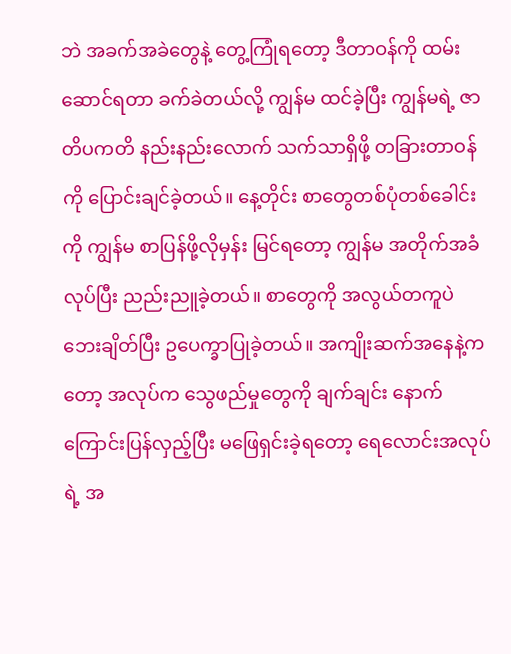ဘဲ အခက်အခဲတွေနဲ့ တွေ့ကြုံရတော့ ဒီတာဝန်ကို ထမ်းဆောင်ရတာ ခက်ခဲတယ်လို့ ကျွန်မ ထင်ခဲ့ပြီး ကျွန်မရဲ့ ဇာတိပကတိ နည်းနည်းလောက် သက်သာရှိဖို့ တခြားတာဝန်ကို ပြောင်းချင်ခဲ့တယ်။ နေ့တိုင်း စာတွေတစ်ပုံတစ်ခေါင်းကို ကျွန်မ စာပြန်ဖို့လိုမှန်း မြင်ရတော့ ကျွန်မ အတိုက်အခံလုပ်ပြီး ညည်းညူခဲ့တယ်။ စာတွေကို အလွယ်တကူပဲ ဘေးချိတ်ပြီး ဥပေက္ခာပြုခဲ့တယ်။ အကျိုးဆက်အနေနဲ့ကတော့ အလုပ်က သွေဖည်မှုတွေကို ချက်ချင်း နောက်ကြောင်းပြန်လှည့်ပြီး မဖြေရှင်းခဲ့ရတော့ ရေလောင်းအလုပ်ရဲ့ အ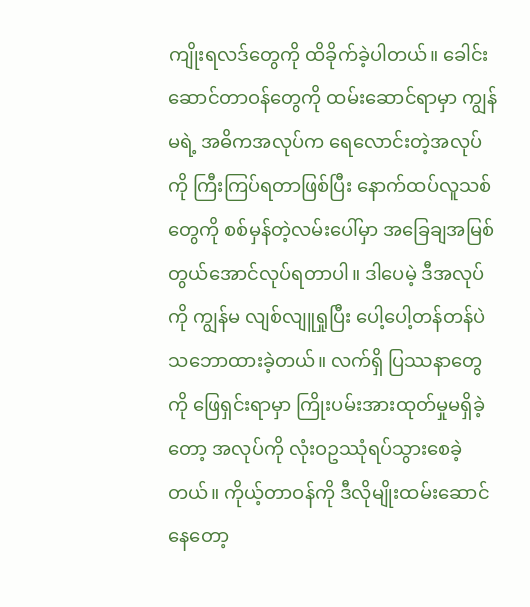ကျိုးရလဒ်တွေကို ထိခိုက်ခဲ့ပါတယ်။ ခေါင်းဆောင်တာဝန်တွေကို ထမ်းဆောင်ရာမှာ ကျွန်မရဲ့ အဓိကအလုပ်က ရေလောင်းတဲ့အလုပ်ကို ကြီးကြပ်ရတာဖြစ်ပြီး နောက်ထပ်လူသစ်တွေကို စစ်မှန်တဲ့လမ်းပေါ်မှာ အခြေချအမြစ်တွယ်အောင်လုပ်ရတာပါ။ ဒါပေမဲ့ ဒီအလုပ်ကို ကျွန်မ လျစ်လျူရှုပြီး ပေါ့ပေါ့တန်တန်ပဲ သဘောထားခဲ့တယ်။ လက်ရှိ ပြဿနာတွေကို ဖြေရှင်းရာမှာ ကြိုးပမ်းအားထုတ်မှုမရှိခဲ့တော့ အလုပ်ကို လုံးဝဥဿုံရပ်သွားစေခဲ့တယ်။ ကိုယ့်တာဝန်ကို ဒီလိုမျိုးထမ်းဆောင်နေတော့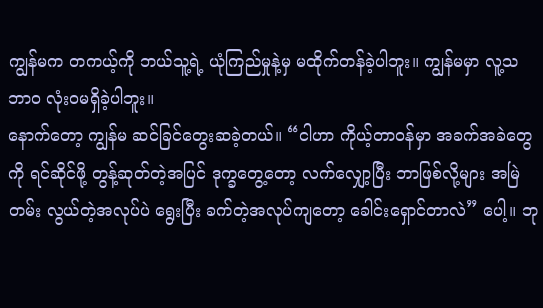ကျွန်မက တကယ့်ကို ဘယ်သူ့ရဲ့ ယုံကြည်မှုနဲ့မှ မထိုက်တန်ခဲ့ပါဘူး။ ကျွန်မမှာ လူ့သဘာဝ လုံးဝမရှိခဲ့ပါဘူး။
နောက်တော့ ကျွန်မ ဆင်ခြင်တွေးဆခဲ့တယ်။ “ငါဟာ ကိုယ့်တာဝန်မှာ အခက်အခဲတွေကို ရင်ဆိုင်ဖို့ တွန့်ဆုတ်တဲ့အပြင် ဒုက္ခတွေ့တော့ လက်လျှော့ပြီး ဘာဖြစ်လို့များ အမြဲတမ်း လွယ်တဲ့အလုပ်ပဲ ရွေးပြီး ခက်တဲ့အလုပ်ကျတော့ ခေါင်းရှောင်တာလဲ” ပေါ့။ ဘု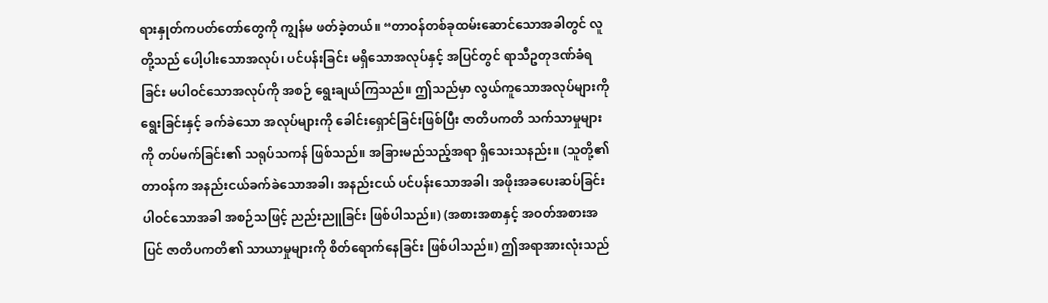ရားနှုတ်ကပတ်တော်တွေကို ကျွန်မ ဖတ်ခဲ့တယ်။ “တာဝန်တစ်ခုထမ်းဆောင်သောအခါတွင် လူတို့သည် ပေါ့ပါးသောအလုပ်၊ ပင်ပန်းခြင်း မရှိသောအလုပ်နှင့် အပြင်တွင် ရာသီဥတုဒဏ်ခံရခြင်း မပါဝင်သောအလုပ်ကို အစဉ် ရွေးချယ်ကြသည်။ ဤသည်မှာ လွယ်ကူသောအလုပ်များကို ရွေးခြင်းနှင့် ခက်ခဲသော အလုပ်များကို ခေါင်းရှောင်ခြင်းဖြစ်ပြီး ဇာတိပကတိ သက်သာမှုများကို တပ်မက်ခြင်း၏ သရုပ်သကန် ဖြစ်သည်။ အခြားမည်သည့်အရာ ရှိသေးသနည်း။ (သူတို့၏ တာဝန်က အနည်းငယ်ခက်ခဲသောအခါ၊ အနည်းငယ် ပင်ပန်းသောအခါ၊ အဖိုးအခပေးဆပ်ခြင်း ပါဝင်သောအခါ အစဉ်သဖြင့် ညည်းညူခြင်း ဖြစ်ပါသည်။) (အစားအစာနှင့် အဝတ်အစားအပြင် ဇာတိပကတိ၏ သာယာမှုများကို စိတ်ရောက်နေခြင်း ဖြစ်ပါသည်။) ဤအရာအားလုံးသည်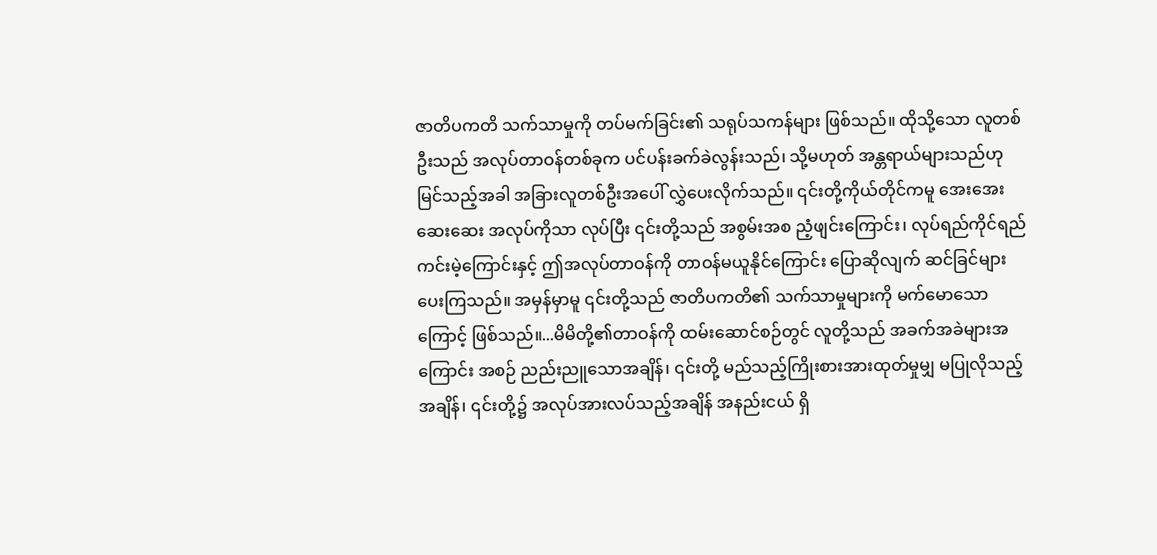ဇာတိပကတိ သက်သာမှုကို တပ်မက်ခြင်း၏ သရုပ်သကန်များ ဖြစ်သည်။ ထိုသို့သော လူတစ်ဦးသည် အလုပ်တာဝန်တစ်ခုက ပင်ပန်းခက်ခဲလွန်းသည်၊ သို့မဟုတ် အန္တရာယ်များသည်ဟု မြင်သည့်အခါ အခြားလူတစ်ဦးအပေါ် လွှဲပေးလိုက်သည်။ ၎င်းတို့ကိုယ်တိုင်ကမူ အေးအေးဆေးဆေး အလုပ်ကိုသာ လုပ်ပြီး ၎င်းတို့သည် အစွမ်းအစ ညံ့ဖျင်းကြောင်း၊ လုပ်ရည်ကိုင်ရည် ကင်းမဲ့ကြောင်းနှင့် ဤအလုပ်တာဝန်ကို တာဝန်မယူနိုင်ကြောင်း ပြောဆိုလျက် ဆင်ခြင်များပေးကြသည်။ အမှန်မှာမူ ၎င်းတို့သည် ဇာတိပကတိ၏ သက်သာမှုများကို မက်မောသောကြောင့် ဖြစ်သည်။...မိမိတို့၏တာဝန်ကို ထမ်းဆောင်စဉ်တွင် လူတို့သည် အခက်အခဲများအကြောင်း အစဉ် ညည်းညူသောအချိန်၊ ၎င်းတို့ မည်သည့်ကြိုးစားအားထုတ်မှုမျှ မပြုလိုသည့်အချိန်၊ ၎င်းတို့၌ အလုပ်အားလပ်သည့်အချိန် အနည်းငယ် ရှိ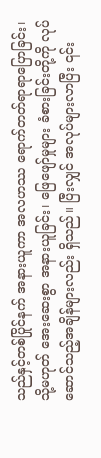သည်နှင့်တစ်ပြိုင်နက် အနားယူကာ အလဟဿ ရောက်တတ်ရာရာပြောခြင်း၊ သို့မဟုတ် အေးဆေးစွာ အနားယူခြင်း၊ ဖြေဖျော်မှုများ ခံစားခြင်းတို့ကို လုပ်ဆောင်သည့်အချိန်များလည်း ရှိသည်။ ပြီးလျှင် အလုပ်များလာပြီး ၎င်း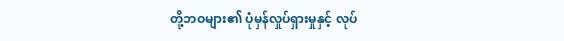တို့ဘဝများ၏ ပုံမှန်လှုပ်ရှားမှုနှင့် လုပ်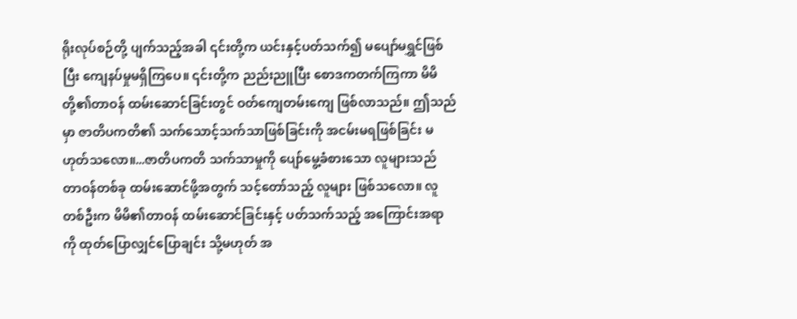ရိုးလုပ်စဉ်တို့ ပျက်သည့်အခါ ၎င်းတို့က ယင်းနှင့်ပတ်သက်၍ မပျော်မရွှင်ဖြစ်ပြီး ကျေနပ်မှုမရှိကြပေ။ ၎င်းတို့က ညည်းညူပြီး စောဒကတက်ကြကာ မိမိတို့၏တာဝန် ထမ်းဆောင်ခြင်းတွင် ဝတ်ကျေတမ်းကျေ ဖြစ်လာသည်။ ဤသည်မှာ ဇာတိပကတိ၏ သက်သောင့်သက်သာဖြစ်ခြင်းကို အငမ်းမရဖြစ်ခြင်း မဟုတ်သလော။...ဇာတိပကတိ သက်သာမှုကို ပျော်မွေ့ခံစားသော လူများသည် တာဝန်တစ်ခု ထမ်းဆောင်ဖို့အတွက် သင့်တော်သည့် လူများ ဖြစ်သလော။ လူတစ်ဦးက မိမိ၏တာဝန် ထမ်းဆောင်ခြင်းနှင့် ပတ်သက်သည့် အကြောင်းအရာကို ထုတ်ပြောလျှင်ပြောချင်း သို့မဟုတ် အ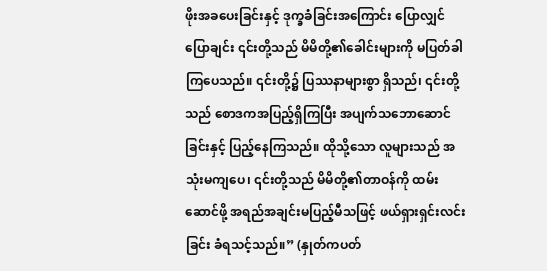ဖိုးအခပေးခြင်းနှင့် ဒုက္ခခံခြင်းအကြောင်း ပြောလျှင်ပြောချင်း ၎င်းတို့သည် မိမိတို့၏ခေါင်းများကို မပြတ်ခါကြပေသည်။ ၎င်းတို့၌ ပြဿနာများစွာ ရှိသည်၊ ၎င်းတို့သည် စောဒကအပြည့်ရှိကြပြီး အပျက်သဘောဆောင်ခြင်းနှင့် ပြည့်နေကြသည်။ ထိုသို့သော လူများသည် အသုံးမကျပေ၊ ၎င်းတို့သည် မိမိတို့၏တာဝန်ကို ထမ်းဆောင်ဖို့ အရည်အချင်းမပြည့်မီသဖြင့် ဖယ်ရှားရှင်းလင်းခြင်း ခံရသင့်သည်။” (နှုတ်ကပတ်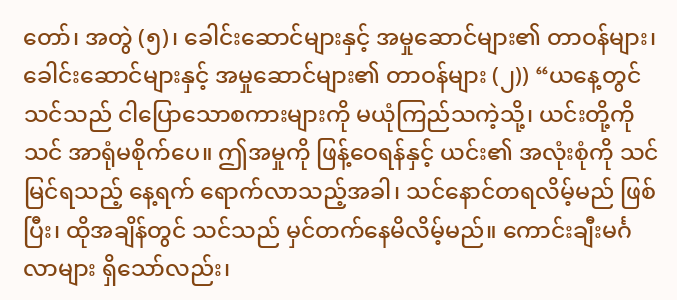တော်၊ အတွဲ (၅)၊ ခေါင်းဆောင်များနှင့် အမှုဆောင်များ၏ တာဝန်များ၊ ခေါင်းဆောင်များနှင့် အမှုဆောင်များ၏ တာဝန်များ (၂)) “ယနေ့တွင် သင်သည် ငါပြောသောစကားများကို မယုံကြည်သကဲ့သို့၊ ယင်းတို့ကို သင် အာရုံမစိုက်ပေ။ ဤအမှုကို ဖြန့်ဝေရန်နှင့် ယင်း၏ အလုံးစုံကို သင် မြင်ရသည့် နေ့ရက် ရောက်လာသည့်အခါ၊ သင်နောင်တရလိမ့်မည် ဖြစ်ပြီး၊ ထိုအချိန်တွင် သင်သည် မှင်တက်နေမိလိမ့်မည်။ ကောင်းချီးမင်္ဂလာများ ရှိသော်လည်း၊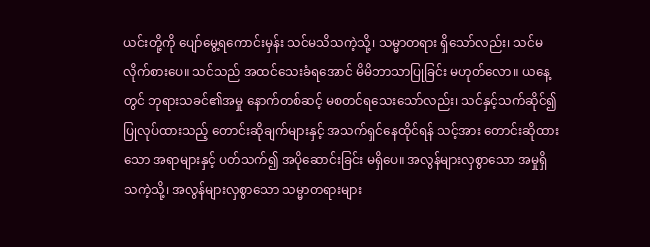ယင်းတို့ကို ပျော်မွေ့ရကောင်းမှန်း သင်မသိသကဲ့သို့၊ သမ္မာတရား ရှိသော်လည်း၊ သင်မလိုက်စားပေ။ သင်သည် အထင်သေးခံရအောင် မိမိဘာသာပြုခြင်း မဟုတ်လော။ ယနေ့တွင် ဘုရားသခင်၏အမှု နောက်တစ်ဆင့် မစတင်ရသေးသော်လည်း၊ သင်နှင့်သက်ဆိုင်၍ ပြုလုပ်ထားသည့် တောင်းဆိုချက်များနှင့် အသက်ရှင်နေထိုင်ရန် သင့်အား တောင်းဆိုထားသော အရာများနှင့် ပတ်သက်၍ အပိုဆောင်းခြင်း မရှိပေ။ အလွန်များလှစွာသော အမှုရှိသကဲ့သို့၊ အလွန်များလှစွာသော သမ္မာတရားများ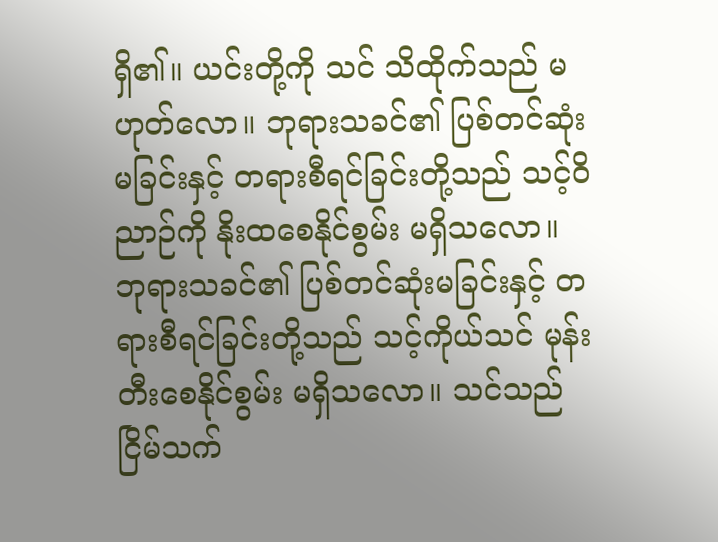ရှိ၏။ ယင်းတို့ကို သင် သိထိုက်သည် မဟုတ်လော။ ဘုရားသခင်၏ ပြစ်တင်ဆုံးမခြင်းနှင့် တရားစီရင်ခြင်းတို့သည် သင့်ဝိညာဉ်ကို နိုးထစေနိုင်စွမ်း မရှိသလော။ ဘုရားသခင်၏ ပြစ်တင်ဆုံးမခြင်းနှင့် တရားစီရင်ခြင်းတို့သည် သင့်ကိုယ်သင် မုန်းတီးစေနိုင်စွမ်း မရှိသလော။ သင်သည် ငြိမ်သက်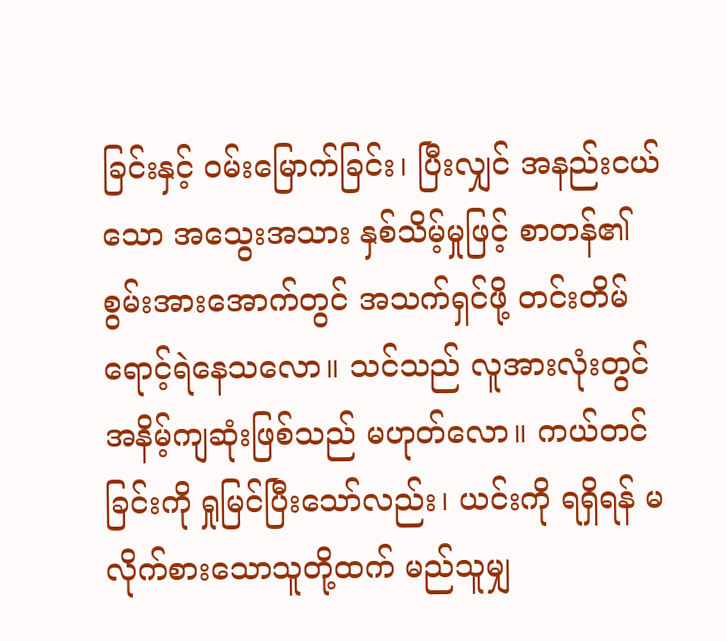ခြင်းနှင့် ဝမ်းမြောက်ခြင်း၊ ပြီးလျှင် အနည်းငယ်သော အသွေးအသား နှစ်သိမ့်မှုဖြင့် စာတန်၏ စွမ်းအားအောက်တွင် အသက်ရှင်ဖို့ တင်းတိမ်ရောင့်ရဲနေသလော။ သင်သည် လူအားလုံးတွင် အနိမ့်ကျဆုံးဖြစ်သည် မဟုတ်လော။ ကယ်တင်ခြင်းကို ရှုမြင်ပြီးသော်လည်း၊ ယင်းကို ရရှိရန် မလိုက်စားသောသူတို့ထက် မည်သူမျှ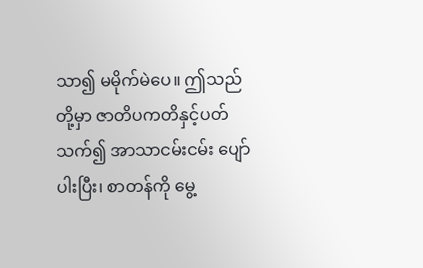သာ၍ မမိုက်မဲပေ။ ဤသည်တို့မှာ ဇာတိပကတိနှင့်ပတ်သက်၍ အာသာငမ်းငမ်း ပျော်ပါးပြီး၊ စာတန်ကို မွေ့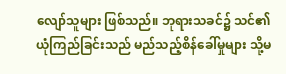လျော်သူများ ဖြစ်သည်။ ဘုရားသခင်၌ သင်၏ ယုံကြည်ခြင်းသည် မည်သည့်စိန်ခေါ်မှုများ သို့မ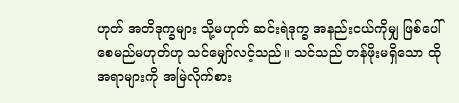ဟုတ် အတိဒုက္ခများ သို့မဟုတ် ဆင်းရဲဒုက္ခ အနည်းငယ်ကိုမျှ ဖြစ်ပေါ်စေမည်မဟုတ်ဟု သင်မျှော်လင့်သည်။ သင်သည် တန်ဖိုးမရှိသော ထိုအရာများကို အမြဲလိုက်စား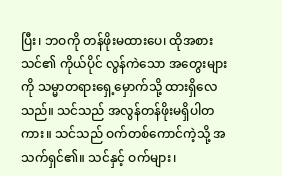ပြီး၊ ဘဝကို တန်ဖိုးမထားပေ၊ ထိုအစား သင်၏ ကိုယ်ပိုင် လွန်ကဲသော အတွေးများကို သမ္မာတရားရှေ့မှောက်သို့ ထားရှိလေသည်။ သင်သည် အလွန်တန်ဖိုးမရှိပါတကား။ သင်သည် ဝက်တစ်ကောင်ကဲ့သို့ အသက်ရှင်၏။ သင်နှင့် ဝက်များ၊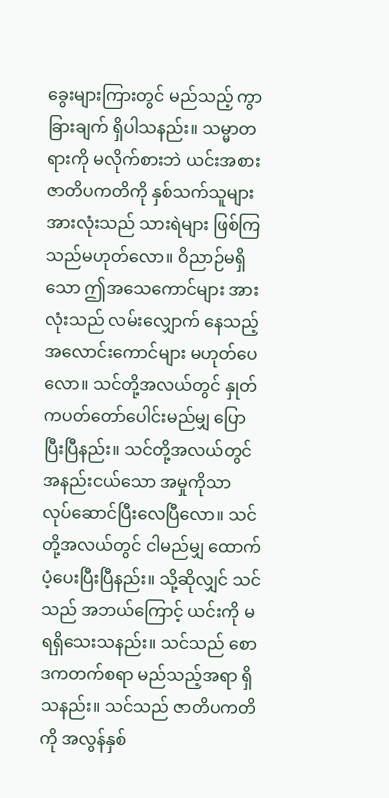ခွေးများကြားတွင် မည်သည့် ကွာခြားချက် ရှိပါသနည်း။ သမ္မာတရားကို မလိုက်စားဘဲ ယင်းအစား ဇာတိပကတိကို နှစ်သက်သူများ အားလုံးသည် သားရဲများ ဖြစ်ကြသည်မဟုတ်လော။ ဝိညာဉ်မရှိသော ဤအသေကောင်များ အားလုံးသည် လမ်းလျှောက် နေသည့် အလောင်းကောင်များ မဟုတ်ပေလော။ သင်တို့အလယ်တွင် နှုတ်ကပတ်တော်ပေါင်းမည်မျှ ပြောပြီးပြီနည်း။ သင်တို့အလယ်တွင် အနည်းငယ်သော အမှုကိုသာ လုပ်ဆောင်ပြီးလေပြီလော။ သင်တို့အလယ်တွင် ငါမည်မျှ ထောက်ပံ့ပေးပြီးပြီနည်း။ သို့ဆိုလျှင် သင်သည် အဘယ်ကြောင့် ယင်းကို မရရှိသေးသနည်း။ သင်သည် စောဒကတက်စရာ မည်သည့်အရာ ရှိသနည်း။ သင်သည် ဇာတိပကတိကို အလွန်နှစ်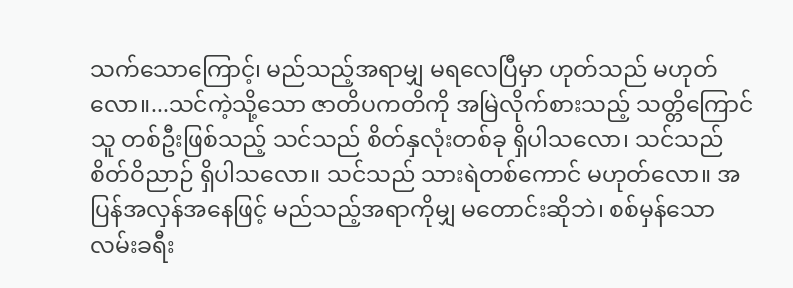သက်သောကြောင့်၊ မည်သည့်အရာမျှ မရလေပြီမှာ ဟုတ်သည် မဟုတ်လော။...သင်ကဲ့သို့သော ဇာတိပကတိကို အမြဲလိုက်စားသည့် သတ္တိကြောင်သူ တစ်ဦးဖြစ်သည့် သင်သည် စိတ်နှလုံးတစ်ခု ရှိပါသလော၊ သင်သည် စိတ်ဝိညာဉ် ရှိပါသလော။ သင်သည် သားရဲတစ်ကောင် မဟုတ်လော။ အပြန်အလှန်အနေဖြင့် မည်သည့်အရာကိုမျှ မတောင်းဆိုဘဲ၊ စစ်မှန်သော လမ်းခရီး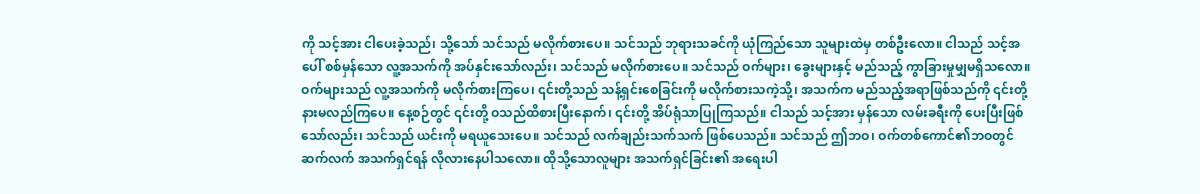ကို သင့်အား ငါပေးခဲ့သည်၊ သို့သော် သင်သည် မလိုက်စားပေ။ သင်သည် ဘုရားသခင်ကို ယုံကြည်သော သူများထဲမှ တစ်ဦးလော။ ငါသည် သင့်အပေါ် စစ်မှန်သော လူ့အသက်ကို အပ်နှင်းသော်လည်း၊ သင်သည် မလိုက်စားပေ။ သင်သည် ဝက်များ၊ ခွေးများနှင့် မည်သည့် ကွာခြားမှုမျှမရှိသလော။ ဝက်များသည် လူ့အသက်ကို မလိုက်စားကြပေ၊ ၎င်းတို့သည် သန့်ရှင်းစေခြင်းကို မလိုက်စားသကဲ့သို့၊ အသက်က မည်သည့်အရာဖြစ်သည်ကို ၎င်းတို့နားမလည်ကြပေ။ နေ့စဉ်တွင် ၎င်းတို့ ဝသည်ထိစားပြီးနောက်၊ ၎င်းတို့ အိပ်ရုံသာပြုကြသည်။ ငါသည် သင့်အား မှန်သော လမ်းခရီးကို ပေးပြီးဖြစ်သော်လည်း၊ သင်သည် ယင်းကို မရယူသေးပေ။ သင်သည် လက်ချည်းသက်သက် ဖြစ်ပေသည်။ သင်သည် ဤဘဝ၊ ဝက်တစ်ကောင်၏ဘဝတွင် ဆက်လက် အသက်ရှင်ရန် လိုလားနေပါသလော။ ထိုသို့သောလူများ အသက်ရှင်ခြင်း၏ အရေးပါ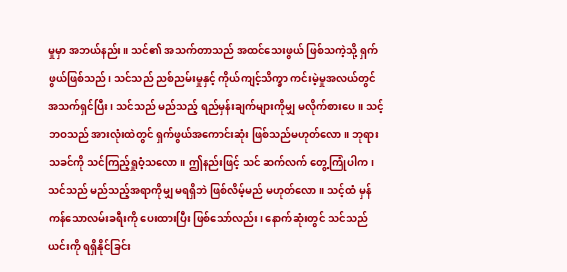မှုမှာ အဘယ်နည်း။ သင်၏ အသက်တာသည် အထင်သေးဖွယ် ဖြစ်သကဲ့သို့ ရှက်ဖွယ်ဖြစ်သည်၊ သင်သည် ညစ်ညမ်းမှုနှင့် ကိုယ်ကျင့်သိက္ခာ ကင်းမဲ့မှုအလယ်တွင် အသက်ရှင်ပြီး၊ သင်သည် မည်သည့် ရည်မှန်းချက်များကိုမျှ မလိုက်စားပေ။ သင့်ဘဝသည် အားလုံးထဲတွင် ရှက်ဖွယ်အကောင်းဆုံး ဖြစ်သည်မဟုတ်လော။ ဘုရားသခင်ကို သင်ကြည့်ရှုဝံ့သလော။ ဤနည်းဖြင့် သင် ဆက်လက် တွေ့ကြုံပါက၊ သင်သည် မည်သည့်အရာကိုမျှ မရရှိဘဲ ဖြစ်လိမ့်မည် မဟုတ်လော။ သင့်ထံ မှန်ကန်သောလမ်းခရီးကို ပေးထားပြီး ဖြစ်သော်လည်း၊ နောက်ဆုံးတွင် သင်သည် ယင်းကို ရရှိနိုင်ခြင်း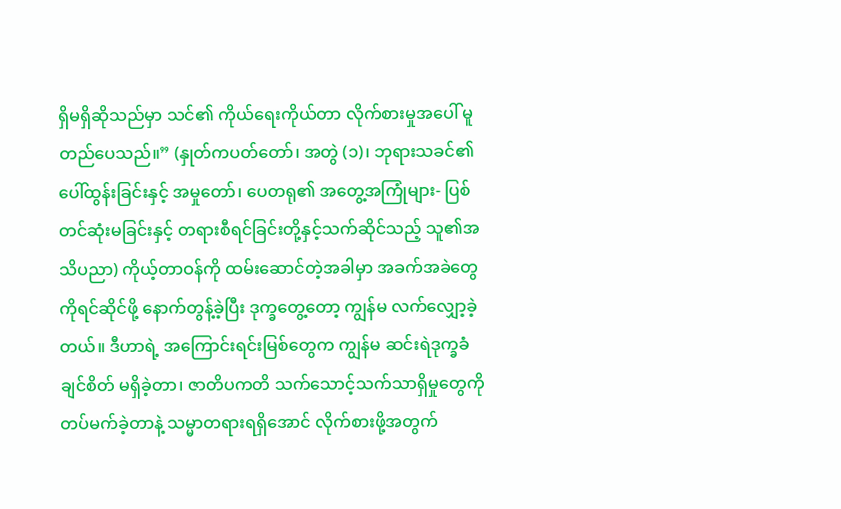ရှိမရှိဆိုသည်မှာ သင်၏ ကိုယ်ရေးကိုယ်တာ လိုက်စားမှုအပေါ် မူတည်ပေသည်။” (နှုတ်ကပတ်တော်၊ အတွဲ (၁)၊ ဘုရားသခင်၏ ပေါ်ထွန်းခြင်းနှင့် အမှုတော်၊ ပေတရု၏ အတွေ့အကြုံများ- ပြစ်တင်ဆုံးမခြင်းနှင့် တရားစီရင်ခြင်းတို့နှင့်သက်ဆိုင်သည့် သူ၏အသိပညာ) ကိုယ့်တာဝန်ကို ထမ်းဆောင်တဲ့အခါမှာ အခက်အခဲတွေကိုရင်ဆိုင်ဖို့ နောက်တွန့်ခဲ့ပြီး ဒုက္ခတွေ့တော့ ကျွန်မ လက်လျှော့ခဲ့တယ်။ ဒီဟာရဲ့ အကြောင်းရင်းမြစ်တွေက ကျွန်မ ဆင်းရဲဒုက္ခခံချင်စိတ် မရှိခဲ့တာ၊ ဇာတိပကတိ သက်သောင့်သက်သာရှိမှုတွေကို တပ်မက်ခဲ့တာနဲ့ သမ္မာတရားရရှိအောင် လိုက်စားဖို့အတွက်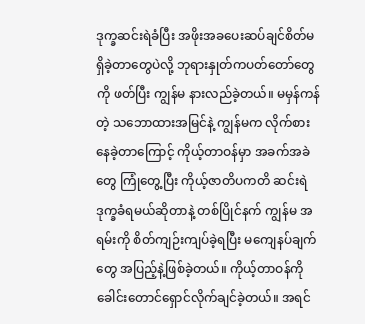ဒုက္ခဆင်းရဲခံပြီး အဖိုးအခပေးဆပ်ချင်စိတ်မရှိခဲ့တာတွေပဲလို့ ဘုရားနှုတ်ကပတ်တော်တွေကို ဖတ်ပြီး ကျွန်မ နားလည်ခဲ့တယ်။ မမှန်ကန်တဲ့ သဘောထားအမြင်နဲ့ ကျွန်မက လိုက်စားနေခဲ့တာကြောင့် ကိုယ့်တာဝန်မှာ အခက်အခဲတွေ ကြုံတွေ့ပြီး ကိုယ့်ဇာတိပကတိ ဆင်းရဲဒုက္ခခံရမယ်ဆိုတာနဲ့ တစ်ပြိုင်နက် ကျွန်မ အရမ်းကို စိတ်ကျဉ်းကျပ်ခဲ့ရပြီး မကျေနပ်ချက်တွေ အပြည့်နဲ့ဖြစ်ခဲ့တယ်။ ကိုယ့်တာဝန်ကို ခေါင်းတောင်ရှောင်လိုက်ချင်ခဲ့တယ်။ အရင်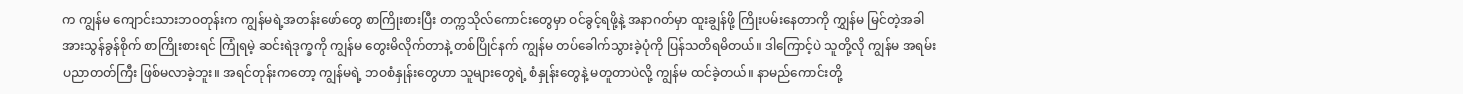က ကျွန်မ ကျောင်းသားဘဝတုန်းက ကျွန်မရဲ့အတန်းဖော်တွေ စာကြိုးစားပြီး တက္ကသိုလ်ကောင်းတွေမှာ ဝင်ခွင့်ရဖို့နဲ့ အနာဂတ်မှာ ထူးချွန်ဖို့ ကြိုးပမ်းနေတာကို ကျွှန်မ မြင်တဲ့အခါ အားသွန်ခွန်စိုက် စာကြိုးစားရင် ကြုံရမဲ့ ဆင်းရဲဒုက္ခကို ကျွန်မ တွေးမိလိုက်တာနဲ့ တစ်ပြိုင်နက် ကျွန်မ တပ်ခေါက်သွားခဲ့ပုံကို ပြန်သတိရမိတယ်။ ဒါကြောင့်ပဲ သူတို့လို ကျွန်မ အရမ်းပညာတတ်ကြီး ဖြစ်မလာခဲ့ဘူး။ အရင်တုန်းကတော့ ကျွန်မရဲ့ ဘဝစံနှုန်းတွေဟာ သူများတွေရဲ့ စံနှုန်းတွေနဲ့ မတူတာပဲလို့ ကျွန်မ ထင်ခဲ့တယ်။ နာမည်ကောင်းတို့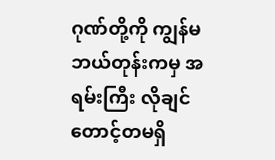ဂုဏ်တို့ကို ကျွန်မ ဘယ်တုန်းကမှ အရမ်းကြီး လိုချင်တောင့်တမရှိ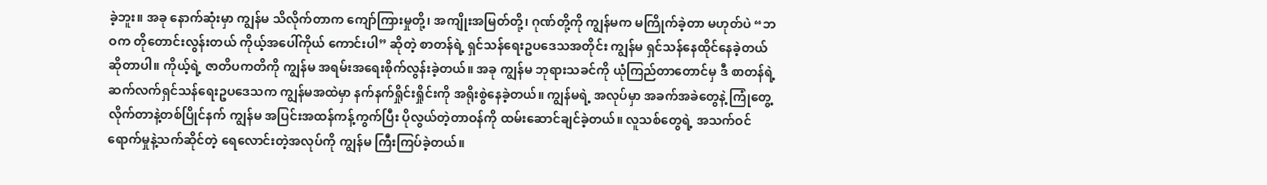ခဲ့ဘူး။ အခု နောက်ဆုံးမှာ ကျွန်မ သိလိုက်တာက ကျော်ကြားမှုတို့၊ အကျိုးအမြတ်တို့၊ ဂုဏ်တို့ကို ကျွန်မက မကြိုက်ခဲ့တာ မဟုတ်ပဲ “ဘဝက တိုတောင်းလွန်းတယ် ကိုယ့်အပေါ်ကိုယ် ကောင်းပါ” ဆိုတဲ့ စာတန်ရဲ့ ရှင်သန်ရေးဥပဒေသအတိုင်း ကျွန်မ ရှင်သန်နေထိုင်နေခဲ့တယ် ဆိုတာပါ။ ကိုယ့်ရဲ့ ဇာတိပကတိကို ကျွန်မ အရမ်းအရေးစိုက်လွန်းခဲ့တယ်။ အခု ကျွန်မ ဘုရားသခင်ကို ယုံကြည်တာတောင်မှ ဒီ စာတန်ရဲ့ ဆက်လက်ရှင်သန်ရေးဥပဒေသက ကျွန်မအထဲမှာ နက်နက်ရှိုင်းရှိုင်းကို အရိုးစွဲနေခဲ့တယ်။ ကျွန်မရဲ့ အလုပ်မှာ အခက်အခဲတွေနဲ့ ကြုံတွေ့လိုက်တာနဲ့တစ်ပြိုင်နက် ကျွန်မ အပြင်းအထန်ကန့်ကွက်ပြီး ပိုလွယ်တဲ့တာဝန်ကို ထမ်းဆောင်ချင်ခဲ့တယ်။ လူသစ်တွေရဲ့ အသက်ဝင်ရောက်မှုနဲ့သက်ဆိုင်တဲ့ ရေလောင်းတဲ့အလုပ်ကို ကျွန်မ ကြီးကြပ်ခဲ့တယ်။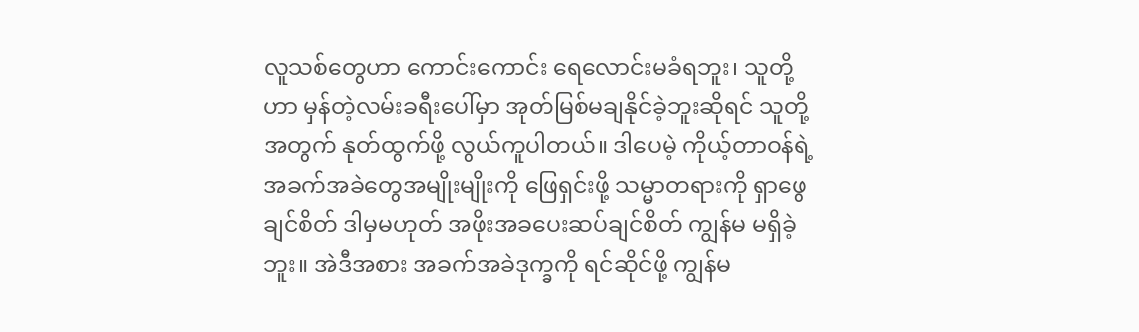လူသစ်တွေဟာ ကောင်းကောင်း ရေလောင်းမခံရဘူး၊ သူတို့ ဟာ မှန်တဲ့လမ်းခရီးပေါ်မှာ အုတ်မြစ်မချနိုင်ခဲ့ဘူးဆိုရင် သူတို့အတွက် နုတ်ထွက်ဖို့ လွယ်ကူပါတယ်။ ဒါပေမဲ့ ကိုယ့်တာဝန်ရဲ့ အခက်အခဲတွေအမျိုးမျိုးကို ဖြေရှင်းဖို့ သမ္မာတရားကို ရှာဖွေချင်စိတ် ဒါမှမဟုတ် အဖိုးအခပေးဆပ်ချင်စိတ် ကျွန်မ မရှိခဲ့ဘူး။ အဲဒီအစား အခက်အခဲဒုက္ခကို ရင်ဆိုင်ဖို့ ကျွန်မ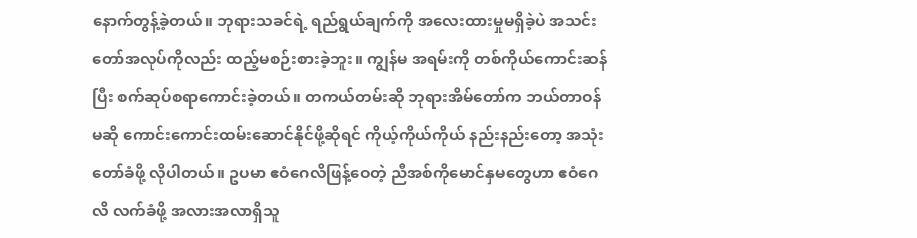နောက်တွန့်ခဲ့တယ်။ ဘုရားသခင်ရဲ့ ရည်ရွယ်ချက်ကို အလေးထားမှုမရှိခဲ့ပဲ အသင်းတော်အလုပ်ကိုလည်း ထည့်မစဉ်းစားခဲ့ဘူး။ ကျွန်မ အရမ်းကို တစ်ကိုယ်ကောင်းဆန်ပြီး စက်ဆုပ်စရာကောင်းခဲ့တယ်။ တကယ်တမ်းဆို ဘုရားအိမ်တော်က ဘယ်တာဝန်မဆို ကောင်းကောင်းထမ်းဆောင်နိုင်ဖို့ဆိုရင် ကိုယ့်ကိုယ်ကိုယ် နည်းနည်းတော့ အသုံးတော်ခံဖို့ လိုပါတယ်။ ဥပမာ ဧဝံဂေလိဖြန့်ဝေတဲ့ ညီအစ်ကိုမောင်နှမတွေဟာ ဧဝံဂေလိ လက်ခံဖို့ အလားအလာရှိသူ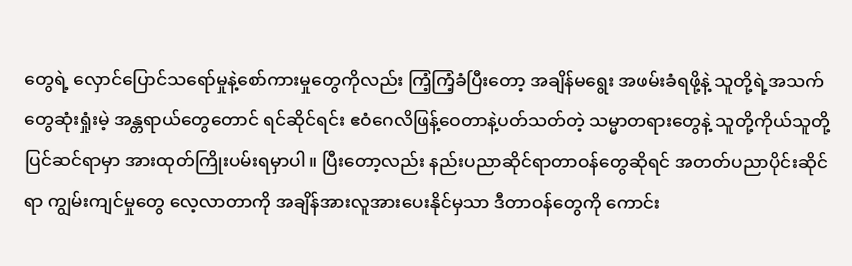တွေရဲ့ လှောင်ပြောင်သရော်မှုနဲ့စော်ကားမှုတွေကိုလည်း ကြံ့ကြံ့ခံပြီးတော့ အချိန်မရွေး အဖမ်းခံရဖို့နဲ့ သူတို့ရဲ့အသက်တွေဆုံးရှုံးမဲ့ အန္တရာယ်တွေတောင် ရင်ဆိုင်ရင်း ဧဝံဂေလိဖြန့်ဝေတာနဲ့ပတ်သတ်တဲ့ သမ္မာတရားတွေနဲ့ သူတို့ကိုယ်သူတို့ ပြင်ဆင်ရာမှာ အားထုတ်ကြိုးပမ်းရမှာပါ။ ပြီးတော့လည်း နည်းပညာဆိုင်ရာတာဝန်တွေဆိုရင် အတတ်ပညာပိုင်းဆိုင်ရာ ကျွမ်းကျင်မှုတွေ လေ့လာတာကို အချိန်အားလူအားပေးနိုင်မှသာ ဒီတာဝန်တွေကို ကောင်း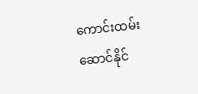ကောင်းထမ်းဆောင်နိုင်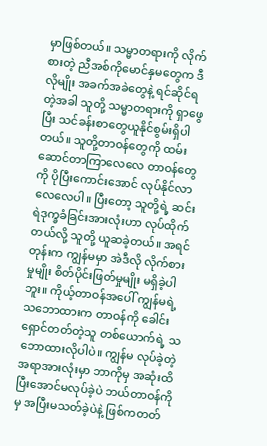မှာဖြစ်တယ်။ သမ္မာတရားကို လိုက်စားတဲ့ ညီအစ်ကိုမောင်နှမတွေက ဒီလိုမျိုး အခက်အခဲတွေနဲ့ ရင်ဆိုင်ရတဲ့အခါ သူတို့ သမ္မာတရားကို ရှာဖွေပြီး သင်ခန်းစာတွေယူနိုင်စွမ်းရှိပါတယ်။ သူတို့တာဝန်တွေကို ထမ်းဆောင်တာကြာလေလေ တာဝန်တွေကို ပိုပြီးကောင်းအောင် လုပ်နိုင်လာလေလေပါ။ ပြီးတော့ သူတို့ရဲ့ ဆင်းရဲဒုက္ခခံခြင်းအားလုံးဟာ လုပ်ထိုက်တယ်လို့ သူတို့ ယူဆခဲ့တယ်။ အရင်တုန်းက ကျွန်မမှာ အဲဒီလို လိုက်စားမှုမျိုး စိတ်ပိုင်းဖြတ်မှုမျိုး မရှိခဲ့ပါဘူး။ ကိုယ့်တာဝန်အပေါ် ကျွန်မရဲ့သဘောထားက တာဝန်ကို ခေါင်းရှောင်တတ်တဲ့သူ တစ်ယောက်ရဲ့ သဘောထားလိုပါပဲ။ ကျွန်မ လုပ်ခဲ့တဲ့အရာအားလုံးမှာ ဘာကိုမှ အဆုံးထိပြီးအောင်မလုပ်ခဲ့ပဲ ဘယ်တာဝန်ကိုမှ အပြီးမသတ်ခဲ့ပဲနဲ့ ဖြစ်ကတတ်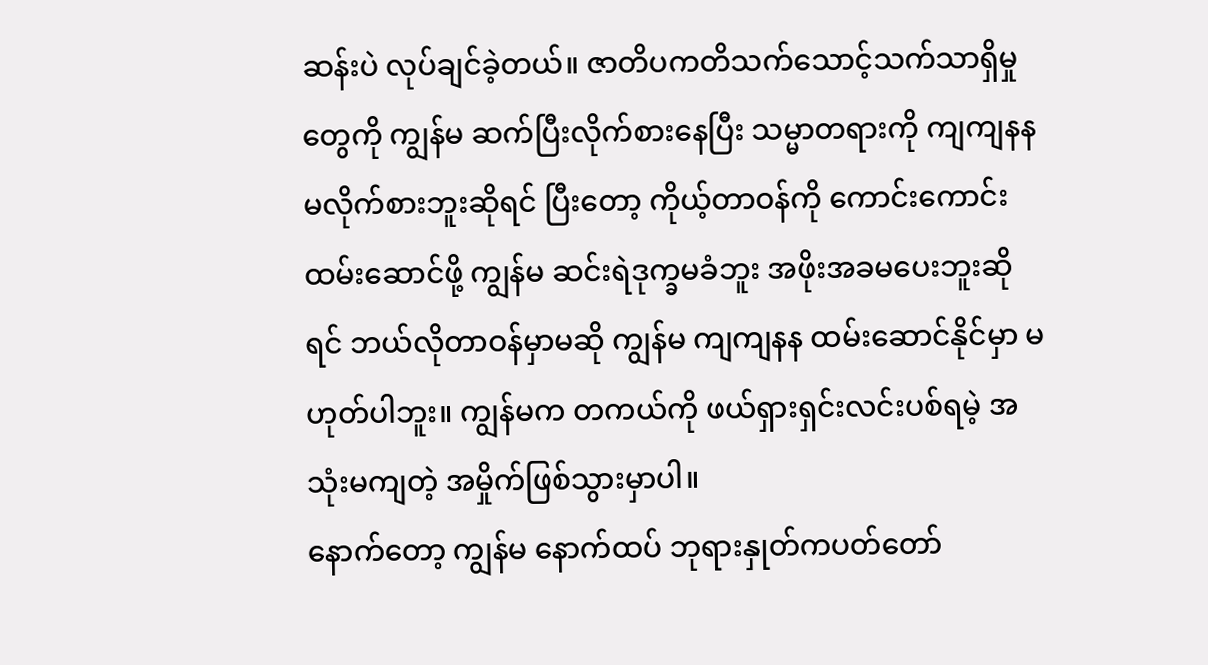ဆန်းပဲ လုပ်ချင်ခဲ့တယ်။ ဇာတိပကတိသက်သောင့်သက်သာရှိမှုတွေကို ကျွန်မ ဆက်ပြီးလိုက်စားနေပြီး သမ္မာတရားကို ကျကျနန မလိုက်စားဘူးဆိုရင် ပြီးတော့ ကိုယ့်တာဝန်ကို ကောင်းကောင်းထမ်းဆောင်ဖို့ ကျွန်မ ဆင်းရဲဒုက္ခမခံဘူး အဖိုးအခမပေးဘူးဆိုရင် ဘယ်လိုတာဝန်မှာမဆို ကျွန်မ ကျကျနန ထမ်းဆောင်နိုင်မှာ မဟုတ်ပါဘူး။ ကျွန်မက တကယ်ကို ဖယ်ရှားရှင်းလင်းပစ်ရမဲ့ အသုံးမကျတဲ့ အမှိုက်ဖြစ်သွားမှာပါ။
နောက်တော့ ကျွန်မ နောက်ထပ် ဘုရားနှုတ်ကပတ်တော်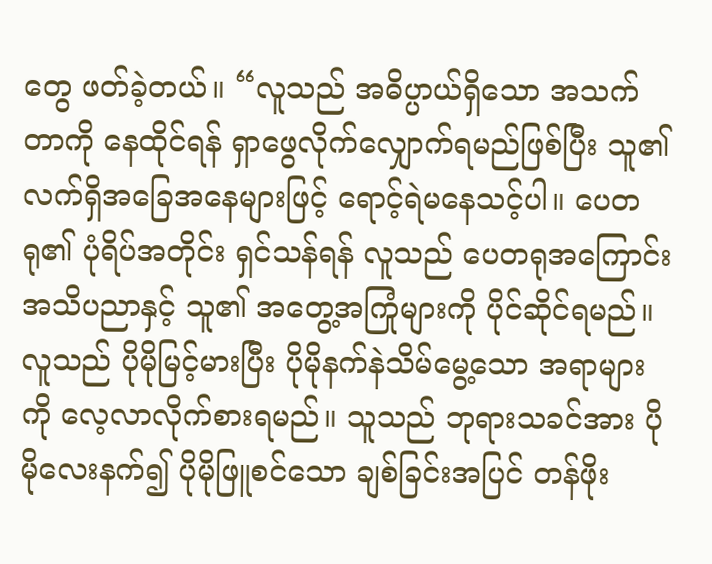တွေ ဖတ်ခဲ့တယ်။ “လူသည် အဓိပ္ပာယ်ရှိသော အသက်တာကို နေထိုင်ရန် ရှာဖွေလိုက်လျှောက်ရမည်ဖြစ်ပြီး သူ၏ လက်ရှိအခြေအနေများဖြင့် ရောင့်ရဲမနေသင့်ပါ။ ပေတရု၏ ပုံရိပ်အတိုင်း ရှင်သန်ရန် လူသည် ပေတရုအကြောင်း အသိပညာနှင့် သူ၏ အတွေ့အကြုံများကို ပိုင်ဆိုင်ရမည်။ လူသည် ပိုမိုမြင့်မားပြီး ပိုမိုနက်နဲသိမ်မွေ့သော အရာများကို လေ့လာလိုက်စားရမည်။ သူသည် ဘုရားသခင်အား ပိုမိုလေးနက်၍ ပိုမိုဖြူစင်သော ချစ်ခြင်းအပြင် တန်ဖိုး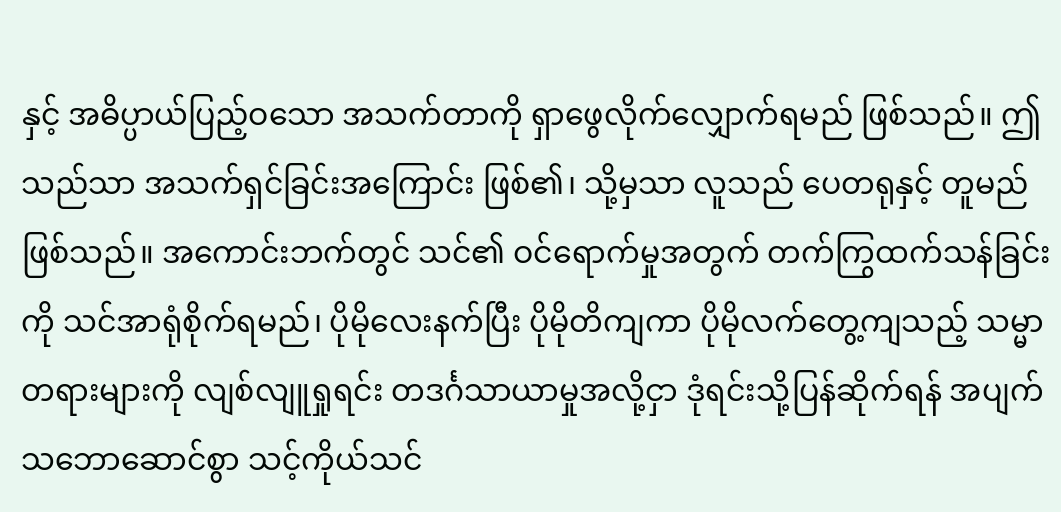နှင့် အဓိပ္ပာယ်ပြည့်ဝသော အသက်တာကို ရှာဖွေလိုက်လျှောက်ရမည် ဖြစ်သည်။ ဤသည်သာ အသက်ရှင်ခြင်းအကြောင်း ဖြစ်၏၊ သို့မှသာ လူသည် ပေတရုနှင့် တူမည်ဖြစ်သည်။ အကောင်းဘက်တွင် သင်၏ ဝင်ရောက်မှုအတွက် တက်ကြွထက်သန်ခြင်းကို သင်အာရုံစိုက်ရမည်၊ ပိုမိုလေးနက်ပြီး ပိုမိုတိကျကာ ပိုမိုလက်တွေ့ကျသည့် သမ္မာတရားများကို လျစ်လျူရှုရင်း တဒင်္ဂသာယာမှုအလို့ငှာ ဒုံရင်းသို့ပြန်ဆိုက်ရန် အပျက်သဘောဆောင်စွာ သင့်ကိုယ်သင်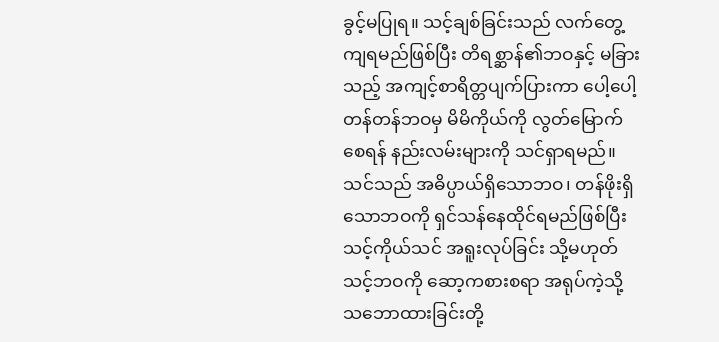ခွင့်မပြုရ။ သင့်ချစ်ခြင်းသည် လက်တွေ့ကျရမည်ဖြစ်ပြီး တိရစ္ဆာန်၏ဘဝနှင့် မခြားသည့် အကျင့်စာရိတ္တပျက်ပြားကာ ပေါ့ပေါ့တန်တန်ဘဝမှ မိမိကိုယ်ကို လွတ်မြောက်စေရန် နည်းလမ်းများကို သင်ရှာရမည်။ သင်သည် အဓိပ္ပာယ်ရှိသောဘဝ၊ တန်ဖိုးရှိသောဘဝကို ရှင်သန်နေထိုင်ရမည်ဖြစ်ပြီး သင့်ကိုယ်သင် အရူးလုပ်ခြင်း သို့မဟုတ် သင့်ဘဝကို ဆော့ကစားစရာ အရုပ်ကဲ့သို့ သဘောထားခြင်းတို့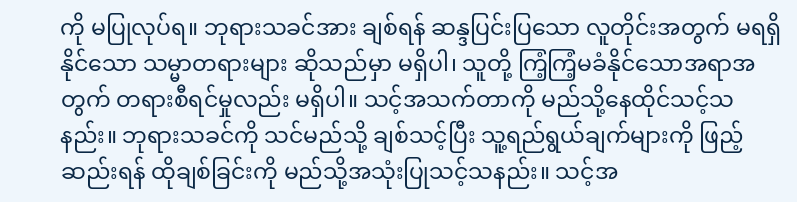ကို မပြုလုပ်ရ။ ဘုရားသခင်အား ချစ်ရန် ဆန္ဒပြင်းပြသော လူတိုင်းအတွက် မရရှိနိုင်သော သမ္မာတရားများ ဆိုသည်မှာ မရှိပါ၊ သူတို့ ကြံ့ကြံ့မခံနိုင်သောအရာအတွက် တရားစီရင်မှုလည်း မရှိပါ။ သင့်အသက်တာကို မည်သို့နေထိုင်သင့်သနည်း။ ဘုရားသခင်ကို သင်မည်သို့ ချစ်သင့်ပြီး သူ့ရည်ရွယ်ချက်များကို ဖြည့်ဆည်းရန် ထိုချစ်ခြင်းကို မည်သို့အသုံးပြုသင့်သနည်း။ သင့်အ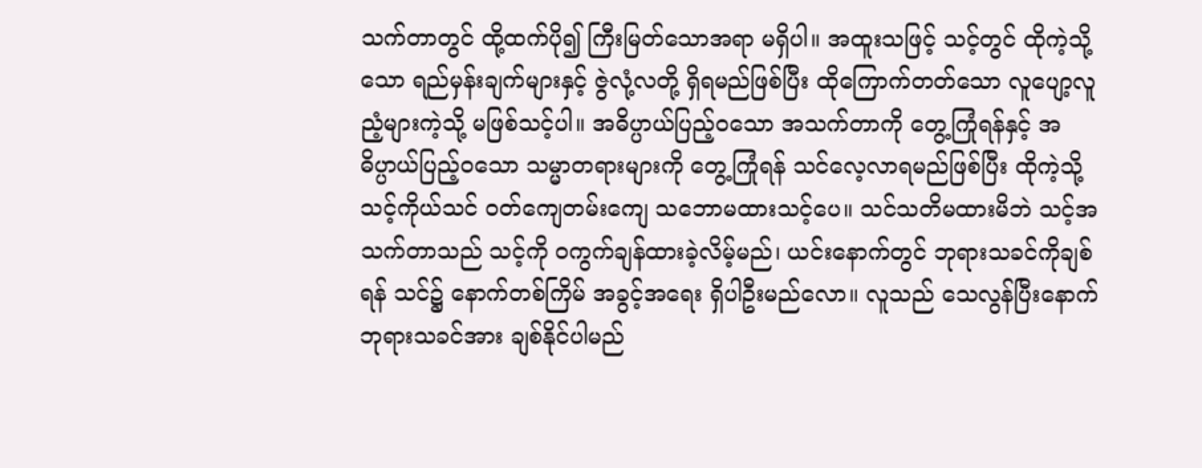သက်တာတွင် ထို့ထက်ပို၍ ကြီးမြတ်သောအရာ မရှိပါ။ အထူးသဖြင့် သင့်တွင် ထိုကဲ့သို့သော ရည်မှန်းချက်များနှင့် ဇွဲလုံ့လတို့ ရှိရမည်ဖြစ်ပြီး ထိုကြောက်တတ်သော လူပျော့လူညံ့များကဲ့သို့ မဖြစ်သင့်ပါ။ အဓိပ္ပာယ်ပြည့်ဝသော အသက်တာကို တွေ့ကြုံရန်နှင့် အဓိပ္ပာယ်ပြည့်ဝသော သမ္မာတရားများကို တွေ့ကြုံရန် သင်လေ့လာရမည်ဖြစ်ပြီး ထိုကဲ့သို့ သင့်ကိုယ်သင် ဝတ်ကျေတမ်းကျေ သဘောမထားသင့်ပေ။ သင်သတိမထားမိဘဲ သင့်အသက်တာသည် သင့်ကို ဝကွက်ချန်ထားခဲ့လိမ့်မည်၊ ယင်းနောက်တွင် ဘုရားသခင်ကိုချစ်ရန် သင်၌ နောက်တစ်ကြိမ် အခွင့်အရေး ရှိပါဦးမည်လော။ လူသည် သေလွန်ပြီးနောက် ဘုရားသခင်အား ချစ်နိုင်ပါမည်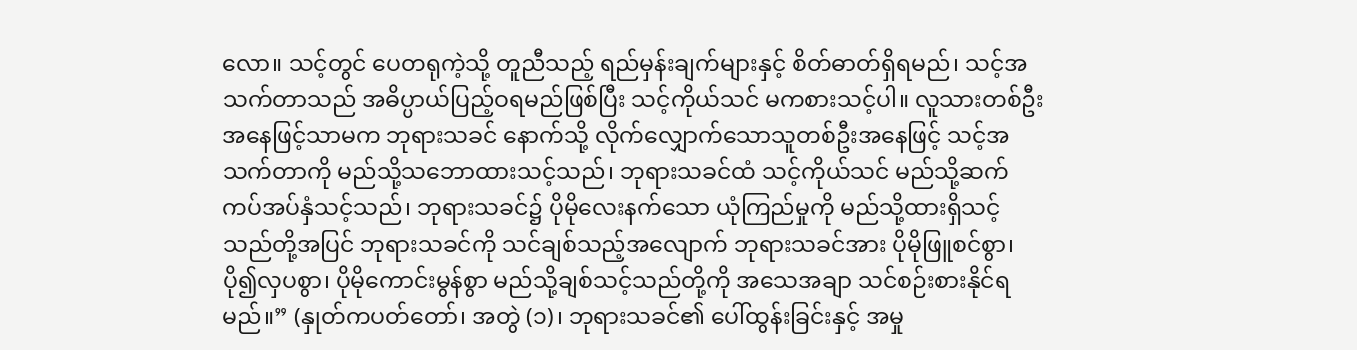လော။ သင့်တွင် ပေတရုကဲ့သို့ တူညီသည့် ရည်မှန်းချက်များနှင့် စိတ်ဓာတ်ရှိရမည်၊ သင့်အသက်တာသည် အဓိပ္ပာယ်ပြည့်ဝရမည်ဖြစ်ပြီး သင့်ကိုယ်သင် မကစားသင့်ပါ။ လူသားတစ်ဦးအနေဖြင့်သာမက ဘုရားသခင် နောက်သို့ လိုက်လျှောက်သောသူတစ်ဦးအနေဖြင့် သင့်အသက်တာကို မည်သို့သဘောထားသင့်သည်၊ ဘုရားသခင်ထံ သင့်ကိုယ်သင် မည်သို့ဆက်ကပ်အပ်နှံသင့်သည်၊ ဘုရားသခင်၌ ပိုမိုလေးနက်သော ယုံကြည်မှုကို မည်သို့ထားရှိသင့်သည်တို့အပြင် ဘုရားသခင်ကို သင်ချစ်သည့်အလျောက် ဘုရားသခင်အား ပိုမိုဖြူစင်စွာ၊ ပို၍လှပစွာ၊ ပိုမိုကောင်းမွန်စွာ မည်သို့ချစ်သင့်သည်တို့ကို အသေအချာ သင်စဉ်းစားနိုင်ရမည်။” (နှုတ်ကပတ်တော်၊ အတွဲ (၁)၊ ဘုရားသခင်၏ ပေါ်ထွန်းခြင်းနှင့် အမှု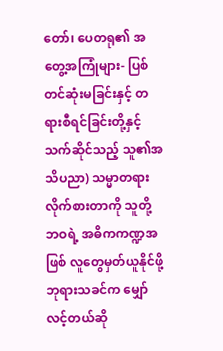တော်၊ ပေတရု၏ အတွေ့အကြုံများ- ပြစ်တင်ဆုံးမခြင်းနှင့် တရားစီရင်ခြင်းတို့နှင့်သက်ဆိုင်သည့် သူ၏အသိပညာ) သမ္မာတရားလိုက်စားတာကို သူတို့ဘဝရဲ့ အဓိကကဏ္ဍအဖြစ် လူတွေမှတ်ယူနိုင်ဖို့ ဘုရားသခင်က မျှော်လင့်တယ်ဆို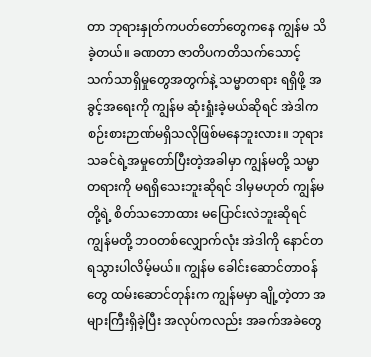တာ ဘုရားနှုတ်ကပတ်တော်တွေကနေ ကျွန်မ သိခဲ့တယ်။ ခဏတာ ဇာတိပကတိသက်သောင့်သက်သာရှိမှုတွေအတွက်နဲ့ သမ္မာတရား ရရှိဖို့ အခွင့်အရေးကို ကျွန်မ ဆုံးရှုံးခဲ့မယ်ဆိုရင် အဲဒါက စဉ်းစားဉာဏ်မရှိသလိုဖြစ်မနေဘူးလား။ ဘုရားသခင်ရဲ့အမှုတော်ပြီးတဲ့အခါမှာ ကျွန်မတို့ သမ္မာတရားကို မရရှိသေးဘူးဆိုရင် ဒါမှမဟုတ် ကျွန်မတို့ရဲ့ စိတ်သဘောထား မပြောင်းလဲဘူးဆိုရင် ကျွန်မတို့ ဘဝတစ်လျှောက်လုံး အဲဒါကို နောင်တရသွားပါလိမ့်မယ်။ ကျွန်မ ခေါင်းဆောင်တာဝန်တွေ ထမ်းဆောင်တုန်းက ကျွန်မမှာ ချို့တဲ့တာ အများကြီးရှိခဲ့ပြီး အလုပ်ကလည်း အခက်အခဲတွေ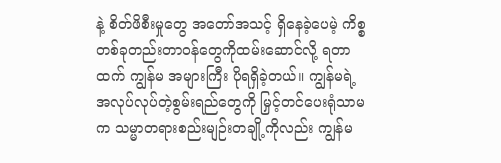နဲ့ စိတ်ဖိစီးမှုတွေ အတော်အသင့် ရှိနေခဲ့ပေမဲ့ ကိစ္စတစ်ခုတည်းတာဝန်တွေကိုထမ်းဆောင်လို့ ရတာထက် ကျွန်မ အများကြီး ပိုရရှိခဲ့တယ်။ ကျွန်မရဲ့ အလုပ်လုပ်တဲ့စွမ်းရည်တွေကို မြှင့်တင်ပေးရုံသာမက သမ္မာတရားစည်းမျဉ်းတချို့ကိုလည်း ကျွန်မ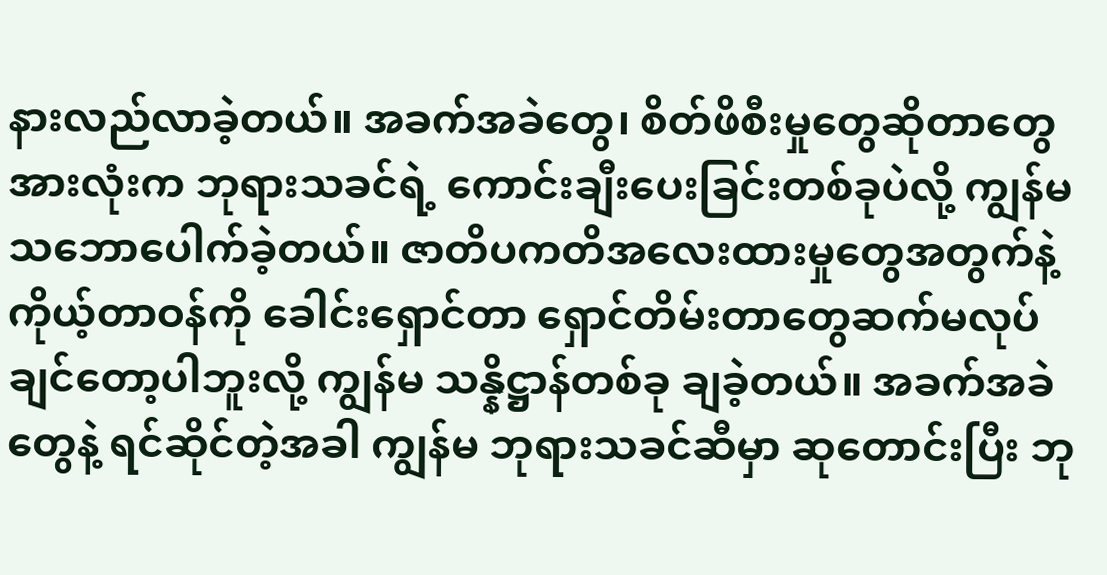နားလည်လာခဲ့တယ်။ အခက်အခဲတွေ၊ စိတ်ဖိစီးမှုတွေဆိုတာတွေအားလုံးက ဘုရားသခင်ရဲ့ ကောင်းချီးပေးခြင်းတစ်ခုပဲလို့ ကျွန်မ သဘောပေါက်ခဲ့တယ်။ ဇာတိပကတိအလေးထားမှုတွေအတွက်နဲ့ ကိုယ့်တာဝန်ကို ခေါင်းရှောင်တာ ရှောင်တိမ်းတာတွေဆက်မလုပ်ချင်တော့ပါဘူးလို့ ကျွန်မ သန္နိဋ္ဌာန်တစ်ခု ချခဲ့တယ်။ အခက်အခဲတွေနဲ့ ရင်ဆိုင်တဲ့အခါ ကျွန်မ ဘုရားသခင်ဆီမှာ ဆုတောင်းပြီး ဘု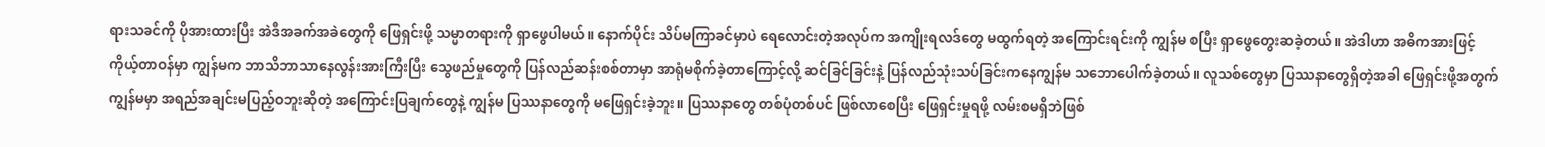ရားသခင်ကို ပိုအားထားပြီး အဲဒီအခက်အခဲတွေကို ဖြေရှင်းဖို့ သမ္မာတရားကို ရှာဖွေပါမယ်။ နောက်ပိုင်း သိပ်မကြာခင်မှာပဲ ရေလောင်းတဲ့အလုပ်က အကျိုးရလဒ်တွေ မထွက်ရတဲ့ အကြောင်းရင်းကို ကျွန်မ စပြီး ရှာဖွေတွေးဆခဲ့တယ်။ အဲဒါဟာ အဓိကအားဖြင့် ကိုယ့်တာဝန်မှာ ကျွန်မက ဘာသိဘာသာနေလွန်းအားကြီးပြီး သွေဖည်မှုတွေကို ပြန်လည်ဆန်းစစ်တာမှာ အာရုံမစိုက်ခဲ့တာကြောင့်လို့ ဆင်ခြင်ခြင်းနဲ့ ပြန်လည်သုံးသပ်ခြင်းကနေကျွန်မ သဘောပေါက်ခဲ့တယ်။ လူသစ်တွေမှာ ပြဿနာတွေရှိတဲ့အခါ ဖြေရှင်းဖို့အတွက် ကျွန်မမှာ အရည်အချင်းမပြည့်ဝဘူးဆိုတဲ့ အကြောင်းပြချက်တွေနဲ့ ကျွန်မ ပြဿနာတွေကို မဖြေရှင်းခဲ့ဘူး။ ပြဿနာတွေ တစ်ပုံတစ်ပင် ဖြစ်လာစေပြီး ဖြေရှင်းမှုရဖို့ လမ်းစမရှိဘဲဖြစ်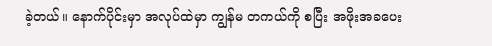ခဲ့တယ်။ နောက်ပိုင်းမှာ အလုပ်ထဲမှာ ကျွန်မ တကယ်ကို စပြီး အဖိုးအခပေး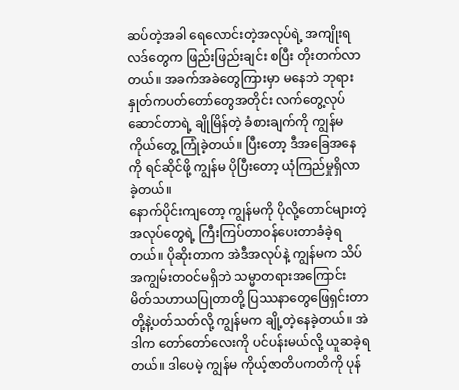ဆပ်တဲ့အခါ ရေလောင်းတဲ့အလုပ်ရဲ့ အကျိုးရလဒ်တွေက ဖြည်းဖြည်းချင်း စပြီး တိုးတက်လာတယ်။ အခက်အခဲတွေကြားမှာ မနေဘဲ ဘုရားနှုတ်ကပတ်တော်တွေအတိုင်း လက်တွေ့လုပ်ဆောင်တာရဲ့ ချိုမြိန်တဲ့ ခံစားချက်ကို ကျွန်မ ကိုယ်တွေ့ ကြုံခဲ့တယ်။ ပြီးတော့ ဒီအခြေအနေကို ရင်ဆိုင်ဖို့ ကျွန်မ ပိုပြီးတော့ ယုံကြည်မှုရှိလာခဲ့တယ်။
နောက်ပိုင်းကျတော့ ကျွန်မကို ပိုလို့တောင်များတဲ့ အလုပ်တွေရဲ့ ကြီးကြပ်တာဝန်ပေးတာခံခဲ့ရတယ်။ ပိုဆိုးတာက အဲဒီအလုပ်နဲ့ ကျွန်မက သိပ်အကျွမ်းတဝင်မရှိဘဲ သမ္မာတရားအကြောင်း မိတ်သဟာယပြုတာတို့ ပြဿနာတွေဖြေရှင်းတာတို့နဲ့ပတ်သတ်လို့ ကျွန်မက ချို့တဲ့နေခဲ့တယ်။ အဲဒါက တော်တော်လေးကို ပင်ပန်းမယ်လို့ ယူဆခဲ့ရတယ်။ ဒါပေမဲ့ ကျွန်မ ကိုယ့်ဇာတိပကတိကို ပုန်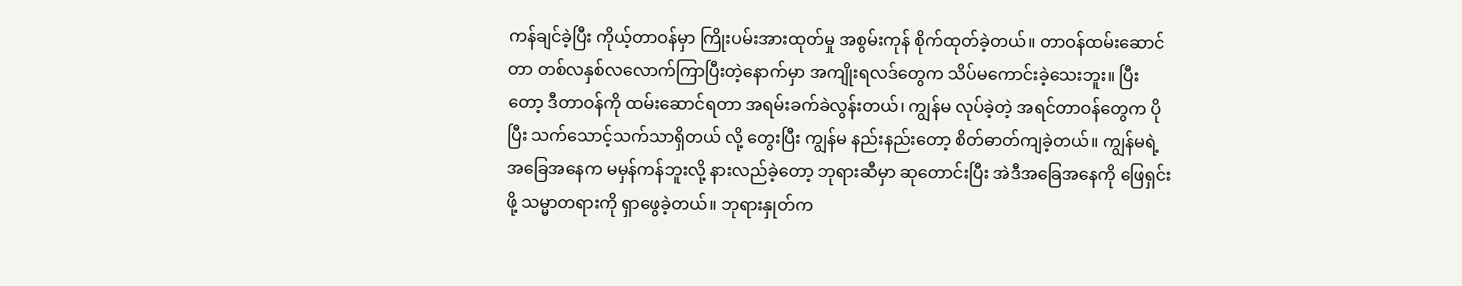ကန်ချင်ခဲ့ပြီး ကိုယ့်တာဝန်မှာ ကြိုးပမ်းအားထုတ်မှု အစွမ်းကုန် စိုက်ထုတ်ခဲ့တယ်။ တာဝန်ထမ်းဆောင်တာ တစ်လနှစ်လလောက်ကြာပြီးတဲ့နောက်မှာ အကျိုးရလဒ်တွေက သိပ်မကောင်းခဲ့သေးဘူး။ ပြီးတော့ ဒီတာဝန်ကို ထမ်းဆောင်ရတာ အရမ်းခက်ခဲလွန်းတယ်၊ ကျွန်မ လုပ်ခဲ့တဲ့ အရင်တာဝန်တွေက ပိုပြီး သက်သောင့်သက်သာရှိတယ် လို့ တွေးပြီး ကျွန်မ နည်းနည်းတော့ စိတ်ဓာတ်ကျခဲ့တယ်။ ကျွန်မရဲ့ အခြေအနေက မမှန်ကန်ဘူးလို့ နားလည်ခဲ့တော့ ဘုရားဆီမှာ ဆုတောင်းပြီး အဲဒီအခြေအနေကို ဖြေရှင်းဖို့ သမ္မာတရားကို ရှာဖွေခဲ့တယ်။ ဘုရားနှုတ်က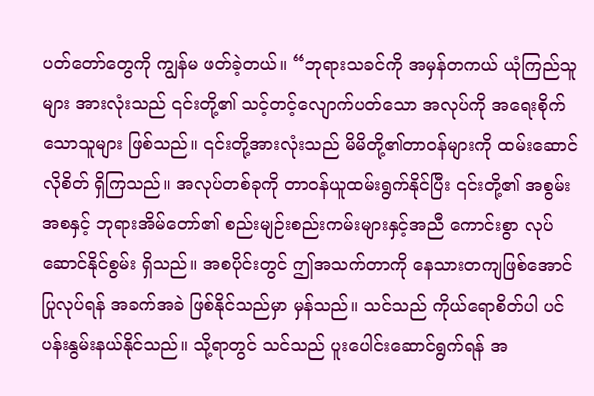ပတ်တော်တွေကို ကျွန်မ ဖတ်ခဲ့တယ်။ “ဘုရားသခင်ကို အမှန်တကယ် ယုံကြည်သူများ အားလုံးသည် ၎င်းတို့၏ သင့်တင့်လျောက်ပတ်သော အလုပ်ကို အရေးစိုက်သောသူများ ဖြစ်သည်။ ၎င်းတို့အားလုံးသည် မိမိတို့၏တာဝန်များကို ထမ်းဆောင်လိုစိတ် ရှိကြသည်။ အလုပ်တစ်ခုကို တာဝန်ယူထမ်းရွက်နိုင်ပြီး ၎င်းတို့၏ အစွမ်းအစနှင့် ဘုရားအိမ်တော်၏ စည်းမျဉ်းစည်းကမ်းများနှင့်အညီ ကောင်းစွာ လုပ်ဆောင်နိုင်စွမ်း ရှိသည်။ အစပိုင်းတွင် ဤအသက်တာကို နေသားတကျဖြစ်အောင် ပြုလုပ်ရန် အခက်အခဲ ဖြစ်နိုင်သည်မှာ မှန်သည်။ သင်သည် ကိုယ်ရောစိတ်ပါ ပင်ပန်းနွမ်းနယ်နိုင်သည်။ သို့ရာတွင် သင်သည် ပူးပေါင်းဆောင်ရွက်ရန် အ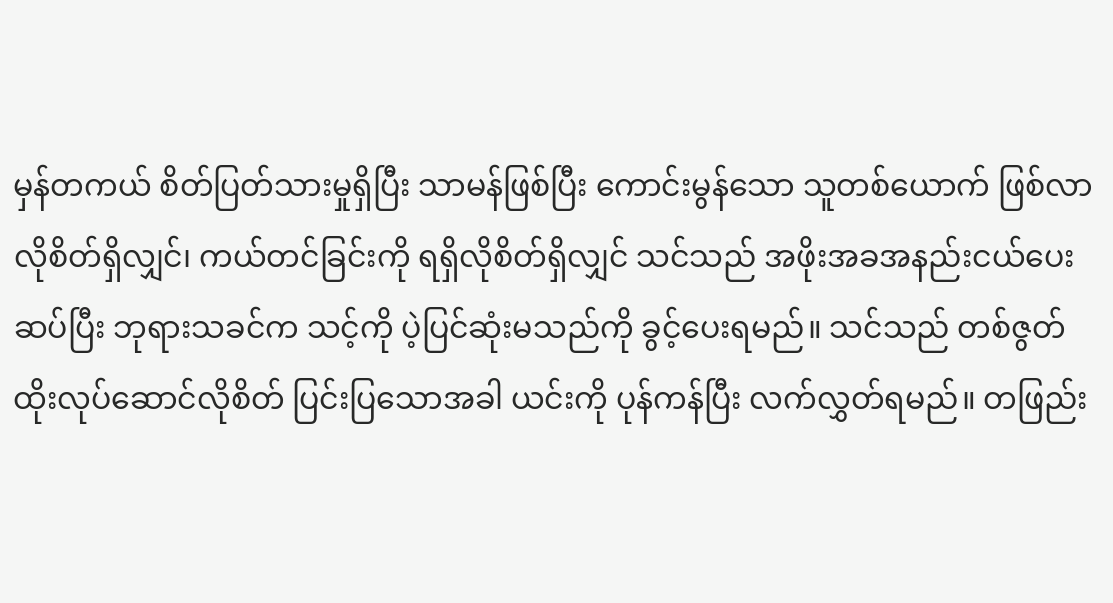မှန်တကယ် စိတ်ပြတ်သားမှုရှိပြီး သာမန်ဖြစ်ပြီး ကောင်းမွန်သော သူတစ်ယောက် ဖြစ်လာလိုစိတ်ရှိလျှင်၊ ကယ်တင်ခြင်းကို ရရှိလိုစိတ်ရှိလျှင် သင်သည် အဖိုးအခအနည်းငယ်ပေးဆပ်ပြီး ဘုရားသခင်က သင့်ကို ပဲ့ပြင်ဆုံးမသည်ကို ခွင့်ပေးရမည်။ သင်သည် တစ်ဇွတ်ထိုးလုပ်ဆောင်လိုစိတ် ပြင်းပြသောအခါ ယင်းကို ပုန်ကန်ပြီး လက်လွှတ်ရမည်။ တဖြည်း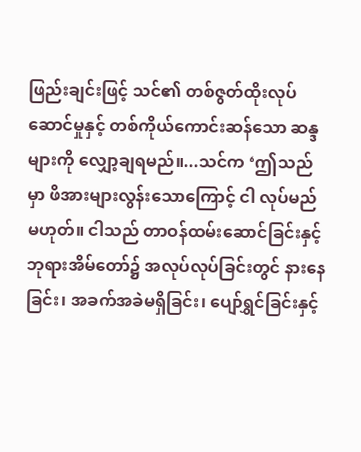ဖြည်းချင်းဖြင့် သင်၏ တစ်ဇွတ်ထိုးလုပ်ဆောင်မှုနှင့် တစ်ကိုယ်ကောင်းဆန်သော ဆန္ဒများကို လျှော့ချရမည်။...သင်က ‘ဤသည်မှာ ဖိအားများလွန်းသောကြောင့် ငါ လုပ်မည်မဟုတ်။ ငါသည် တာဝန်ထမ်းဆောင်ခြင်းနှင့် ဘုရားအိမ်တော်၌ အလုပ်လုပ်ခြင်းတွင် နားနေခြင်း၊ အခက်အခဲမရှိခြင်း၊ ပျော်ရွှင်ခြင်းနှင့်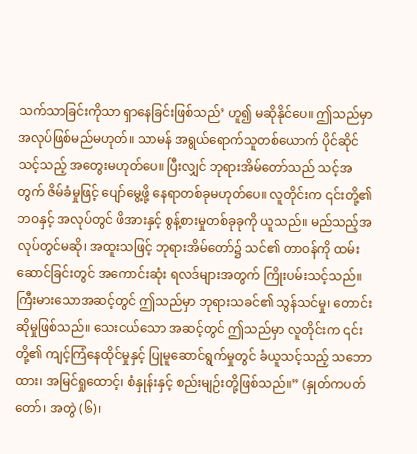သက်သာခြင်းကိုသာ ရှာနေခြင်းဖြစ်သည်’ ဟူ၍ မဆိုနိုင်ပေ။ ဤသည်မှာ အလုပ်ဖြစ်မည်မဟုတ်။ သာမန် အရွယ်ရောက်သူတစ်ယောက် ပိုင်ဆိုင်သင့်သည့် အတွေးမဟုတ်ပေ။ ပြီးလျှင် ဘုရားအိမ်တော်သည် သင့်အတွက် ဇိမ်ခံမှုဖြင့် ပျော်မွေ့ဖို့ နေရာတစ်ခုမဟုတ်ပေ။ လူတိုင်းက ၎င်းတို့၏ ဘဝနှင့် အလုပ်တွင် ဖိအားနှင့် စွန့်စားမှုတစ်ခုခုကို ယူသည်။ မည်သည့်အလုပ်တွင်မဆို၊ အထူးသဖြင့် ဘုရားအိမ်တော်၌ သင်၏ တာဝန်ကို ထမ်းဆောင်ခြင်းတွင် အကောင်းဆုံး ရလဒ်များအတွက် ကြိုးပမ်းသင့်သည်။ ကြီးမားသောအဆင့်တွင် ဤသည်မှာ ဘုရားသခင်၏ သွန်သင်မှု၊ တောင်းဆိုမှုဖြစ်သည်။ သေးငယ်သော အဆင့်တွင် ဤသည်မှာ လူတိုင်းက ၎င်းတို့၏ ကျင့်ကြံနေထိုင်မှုနှင့် ပြုမူဆောင်ရွက်မှုတွင် ခံယူသင့်သည့် သဘောထား၊ အမြင်ရှုထောင့်၊ စံနှုန်းနှင့် စည်းမျဉ်းတို့ဖြစ်သည်။” (နှုတ်ကပတ်တော်၊ အတွဲ (၆)၊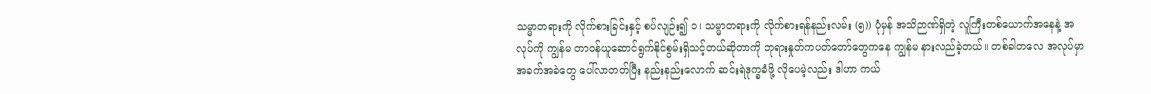သမ္မာတရားကို လိုက်စားခြင်းနှင့် စပ်လျဉ်း၍ ၁၊ သမ္မာတရားကို လိုက်စားရန်နည်းလမ်း (၅)) ပုံမှန် အသိဉာဏ်ရှိတဲ့ လူကြီးတစ်ယောက်အနေနဲ့ အလုပ်ကို ကျွန်မ တာဝန်ယူဆောင်ရွက်နိုင်စွမ်းရှိသင့်တယ်ဆိုတာကို ဘုရားနှုတ်ကပတ်တော်တွေကနေ ကျွန်မ နားလည်ခဲ့တယ်။ တစ်ခါတလေ အလုပ်မှာ အခက်အခဲတွေ ပေါ်လာတတ်ပြီး နည်းနည်းလောက် ဆင်းရဲဒုက္ခခံဖို့ လိုပေမဲ့လည်း ဒါဟာ ကယ်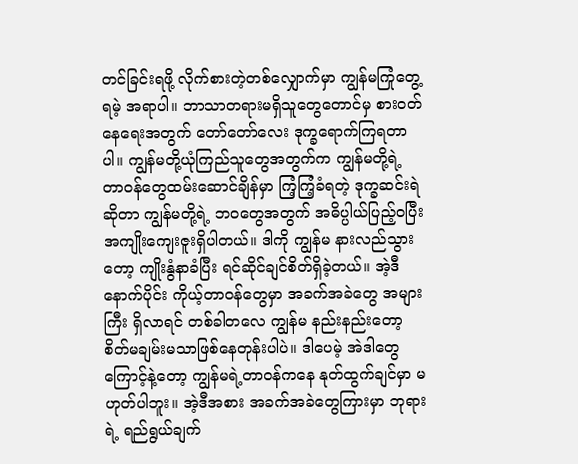တင်ခြင်းရဖို့ လိုက်စားတဲ့တစ်လျှောက်မှာ ကျွန်မကြုံတွေ့ရမဲ့ အရာပါ။ ဘာသာတရားမရှိသူတွေတောင်မှ စားဝတ်နေရေးအတွက် တော်တော်လေး ဒုက္ခရောက်ကြရတာပါ။ ကျွန်မတို့ယုံကြည်သူတွေအတွက်က ကျွန်မတို့ရဲ့ တာဝန်တွေထမ်းဆောင်ချိန်မှာ ကြံ့ကြံ့ခံရတဲ့ ဒုက္ခဆင်းရဲဆိုတာ ကျွန်မတို့ရဲ့ ဘဝတွေအတွက် အဓိပ္ပါယ်ပြည့်ဝပြီး အကျိုးကျေးဇူးရှိပါတယ်။ ဒါကို ကျွန်မ နားလည်သွားတော့ ကျိုးနွံနာခံပြီး ရင်ဆိုင်ချင်စိတ်ရှိခဲ့တယ်။ အဲ့ဒီနောက်ပိုင်း ကိုယ့်တာဝန်တွေမှာ အခက်အခဲတွေ အများကြီး ရှိလာရင် တစ်ခါတလေ ကျွန်မ နည်းနည်းတော့ စိတ်မချမ်းမသာဖြစ်နေတုန်းပါပဲ။ ဒါပေမဲ့ အဲဒါတွေကြောင့်နဲ့တော့ ကျွန်မရဲ့တာဝန်ကနေ နုတ်ထွက်ချင်မှာ မဟုတ်ပါဘူး။ အဲ့ဒီအစား အခက်အခဲတွေကြားမှာ ဘုရားရဲ့ ရည်ရွယ်ချက်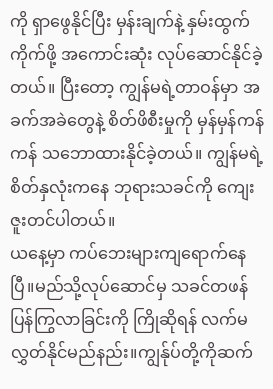ကို ရှာဖွေနိုင်ပြီး မှန်းချက်နဲ့ နှမ်းထွက်ကိုက်ဖို့ အကောင်းဆုံး လုပ်ဆောင်နိုင်ခဲ့တယ်။ ပြီးတော့ ကျွန်မရဲ့တာဝန်မှာ အခက်အခဲတွေနဲ့ စိတ်ဖိစီးမှုကို မှန်မှန်ကန်ကန် သဘောထားနိုင်ခဲ့တယ်။ ကျွန်မရဲ့စိတ်နှလုံးကနေ ဘုရားသခင်ကို ကျေးဇူးတင်ပါတယ်။
ယနေ့မှာ ကပ်ဘေးများကျရောက်နေပြီ။မည်သို့လုပ်ဆောင်မှ သခင်တဖန်ပြန်ကြွလာခြင်းကို ကြိုဆိုရန် လက်မလွှတ်နိုင်မည်နည်း။ကျွန်ုပ်တို့ကိုဆက်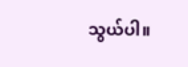သွယ်ပါ။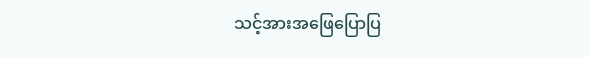သင့်အားအဖြေပြောပြ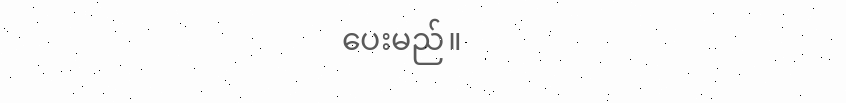ပေးမည်။